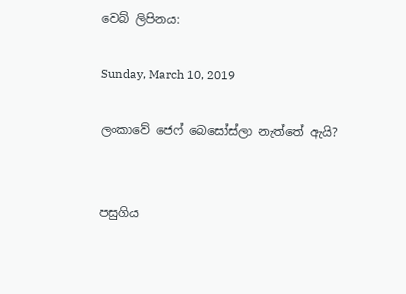වෙබ් ලිපිනය:

Sunday, March 10, 2019

ලංකාවේ ජෙෆ් බෙසෝස්ලා නැත්තේ ඇයි?


පසුගිය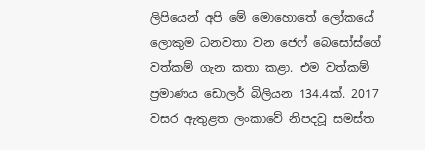ලිපියෙන් අපි මේ මොහොතේ ලෝකයේ ලොකුම ධනවතා වන ජෙෆ් බෙසෝස්ගේ වත්කම් ගැන කතා කළා. එම වත්කම් ප්‍රමාණය ඩොලර් බිලියන 134.4ක්. 2017 වසර ඇතුළත ලංකාවේ නිපදවූ සමස්ත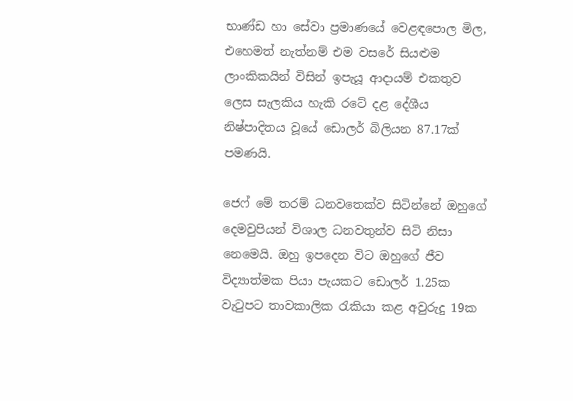භාණ්ඩ හා සේවා ප්‍රමාණයේ වෙළඳපොල මිල, එහෙමත් නැත්නම් එම වසරේ සියළුම ලාංකිකයින් විසින් ඉපැයූ ආදායම් එකතුව ලෙස සැලකිය හැකි රටේ දළ දේශීය නිෂ්පාදිතය වූයේ ඩොලර් බිලියන 87.17ක් පමණයි.

ජෙෆ් මේ තරම් ධනවතෙක්ව සිටින්නේ ඔහුගේ දෙමවුපියන් විශාල ධනවතුන්ව සිටි නිසා නෙමෙයි. ඔහු ඉපදෙන විට ඔහුගේ ජීව විද්‍යාත්මක පියා පැයකට ඩොලර් 1.25ක වැටුපට තාවකාලික රැකියා කළ අවුරුදු 19ක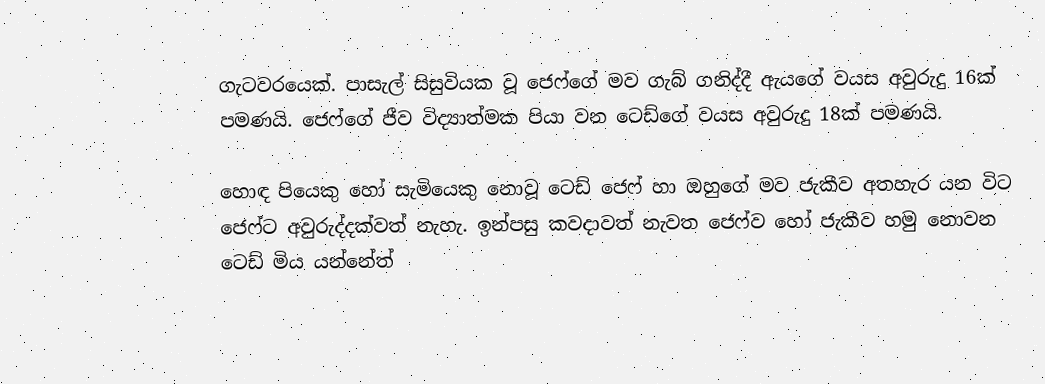ගැටවරයෙක්. පාසැල් සිසුවියක වූ ජෙෆ්ගේ මව ගැබ් ගනිද්දී ඇයගේ වයස අවුරුදු 16ක් පමණයි. ජෙෆ්ගේ ජීව විද්‍යාත්මක පියා වන ටෙඩ්ගේ වයස අවුරුදු 18ක් පමණයි.

හොඳ පියෙකු හෝ සැමියෙකු නොවූ ටෙඩ් ජෙෆ් හා ඔහුගේ මව ජැකීව අතහැර යන විට ජෙෆ්ට අවුරුද්දක්වත් නැහැ. ඉන්පසු කවදාවත් නැවත ජෙෆ්ව හෝ ජැකීව හමු නොවන ටෙඩ් මිය යන්නේත්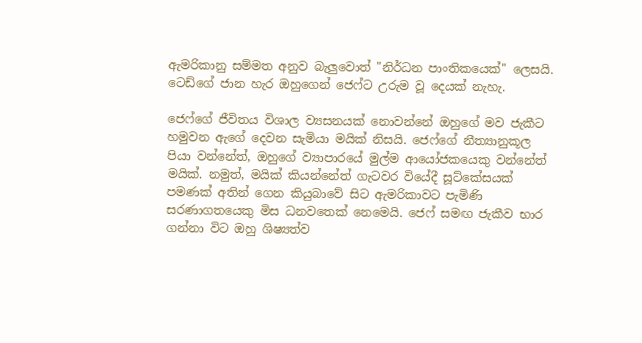ඇමරිකානු සම්මත අනුව බැලුවොත් "නිර්ධන පාංතිකයෙක්" ලෙසයි. ටෙඩ්ගේ ජාන හැර ඔහුගෙන් ජෙෆ්ට උරුම වූ දෙයක් නැහැ.

ජෙෆ්ගේ ජීවිතය විශාල ව්‍යසනයක් නොවන්නේ ඔහුගේ මව ජැකීට හමුවන ඇගේ දෙවන සැමියා මයික් නිසයි. ජෙෆ්ගේ නීත්‍යානුකූල පියා වන්නේත්, ඔහුගේ ව්‍යාපාරයේ මුල්ම ආයෝජකයෙකු වන්නේත් මයික්. නමුත්, මයික් කියන්නේත් ගැටවර වියේදී සූට්කේසයක් පමණක් අතින් ගෙන කියුබාවේ සිට ඇමරිකාවට පැමිණි සරණාගතයෙකු මිස ධනවතෙක් නෙමෙයි. ජෙෆ් සමඟ ජැකීව භාර ගන්නා විට ඔහු ශිෂ්‍යත්ව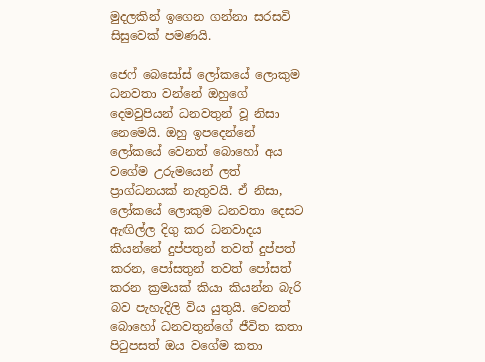මුදලකින් ඉගෙන ගන්නා සරසවි සිසුවෙක් පමණයි.

ජෙෆ් බෙසෝස් ලෝකයේ ලොකුම ධනවතා වන්නේ ඔහුගේ දෙමවුපියන් ධනවතුන් වූ නිසා නෙමෙයි. ඔහු ඉපදෙන්නේ ලෝකයේ වෙනත් බොහෝ අය වගේම උරුමයෙන් ලත් ප්‍රාග්ධනයක් නැතුවයි. ඒ නිසා, ලෝකයේ ලොකුම ධනවතා දෙසට ඇඟිල්ල දිගු කර ධනවාදය කියන්නේ දුප්පතුන් තවත් දුප්පත් කරන, පෝසතුන් තවත් පෝසත් කරන ක්‍රමයක් කියා කියන්න බැරි බව පැහැදිලි විය යුතුයි. වෙනත් බොහෝ ධනවතුන්ගේ ජීවිත කතා පිටුපසත් ඔය වගේම කතා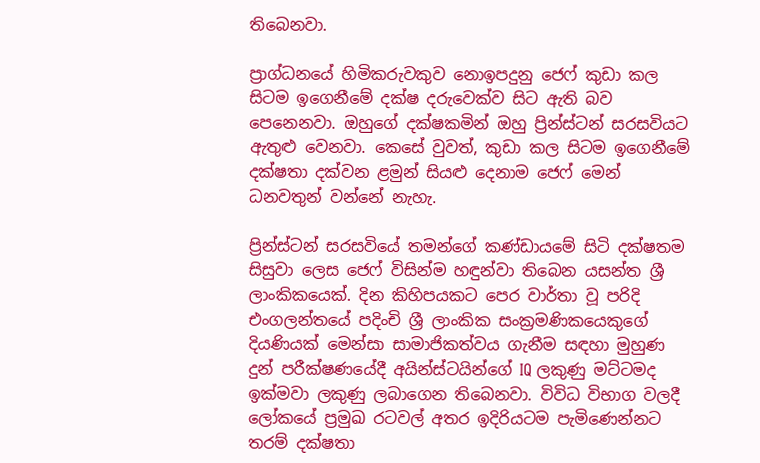තිබෙනවා.

ප්‍රාග්ධනයේ හිමිකරුවකුව නොඉපදුනු ජෙෆ් කුඩා කල සිටම ඉගෙනීමේ දක්ෂ දරුවෙක්ව සිට ඇති බව පෙනෙනවා. ඔහුගේ දක්ෂකමින් ඔහු ප්‍රින්ස්ටන් සරසවියට ඇතුළු වෙනවා. කෙසේ වුවත්, කුඩා කල සිටම ඉගෙනීමේ දක්ෂතා දක්වන ළමුන් සියළු දෙනාම ජෙෆ් මෙන් ධනවතුන් වන්නේ නැහැ.

ප්‍රින්ස්ටන් සරසවියේ තමන්ගේ කණ්ඩායමේ සිටි දක්ෂතම සිසුවා ලෙස ජෙෆ් විසින්ම හඳුන්වා තිබෙන යසන්ත ශ්‍රී ලාංකිකයෙක්. දින කිහිපයකට පෙර වාර්තා වූ පරිදි එංගලන්තයේ පදිංචි ශ්‍රී ලාංකික සංක්‍රමණිකයෙකුගේ දියණියක් මෙන්සා සාමාජිකත්වය ගැනීම සඳහා මුහුණ දුන් පරීක්ෂණයේදී අයින්ස්ටයින්ගේ IQ ලකුණු මට්ටමද ඉක්මවා ලකුණු ලබාගෙන තිබෙනවා. විවිධ විභාග වලදී ලෝකයේ ප්‍රමුඛ රටවල් අතර ඉදිරියටම පැමිණෙන්නට තරම් දක්ෂතා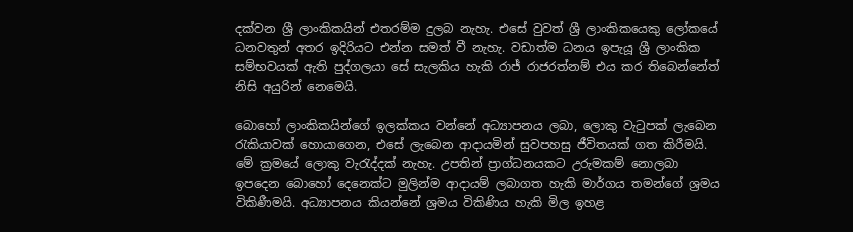දක්වන ශ්‍රී ලාංකිකයින් එතරම්ම දුලබ නැහැ. එසේ වුවත් ශ්‍රී ලාංකිකයෙකු ලෝකයේ ධනවතුන් අතර ඉදිරියට එන්න සමත් වී නැහැ. වඩාත්ම ධනය ඉපැයූ ශ්‍රී ලාංකික සම්භවයක් ඇති පුද්ගලයා සේ සැලකිය හැකි රාජ් රාජරත්නම් එය කර තිබෙන්නේත් නිසි අයුරින් නෙමෙයි.

බොහෝ ලාංකිකයින්ගේ ඉලක්කය වන්නේ අධ්‍යාපනය ලබා, ලොකු වැටුපක් ලැබෙන රැකියාවක් හොයාගෙන, එසේ ලැබෙන ආදායමින් සුවපහසු ජීවිතයක් ගත කිරීමයි. මේ ක්‍රමයේ ලොකු වැරැද්දක් නැහැ. උපතින් ප්‍රාග්ධනයකට උරුමකම් නොලබා ඉපදෙන බොහෝ දෙනෙක්ට මුලින්ම ආදායම් ලබාගත හැකි මාර්ගය තමන්ගේ ශ්‍රමය විකිණීමයි. අධ්‍යාපනය කියන්නේ ශ්‍රමය විකිණිය හැකි මිල ඉහළ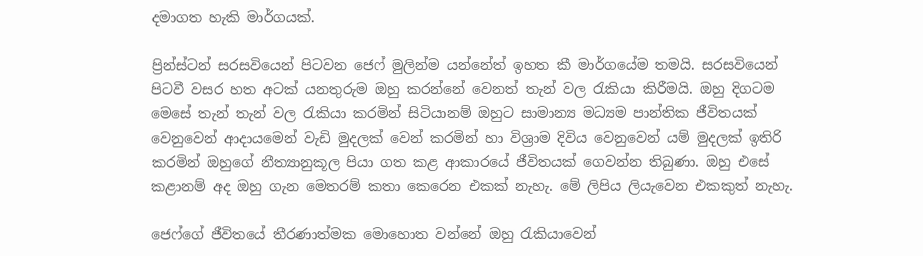දමාගත හැකි මාර්ගයක්.

ප්‍රින්ස්ටන් සරසවියෙන් පිටවන ජෙෆ් මුලින්ම යන්නේත් ඉහත කී මාර්ගයේම තමයි. සරසවියෙන් පිටවී වසර හත අටක් යනතුරුම ඔහු කරන්නේ වෙනත් තැන් වල රැකියා කිරීමයි. ඔහු දිගටම මෙසේ තැන් තැන් වල රැකියා කරමින් සිටියානම් ඔහුට සාමාන්‍ය මධ්‍යම පාන්තික ජීවිතයක් වෙනුවෙන් ආදායමෙන් වැඩි මුදලක් වෙන් කරමින් හා විශ්‍රාම දිවිය වෙනුවෙන් යම් මුදලක් ඉතිරි කරමින් ඔහුගේ නීත්‍යානුකූල පියා ගත කළ ආකාරයේ ජීවිතයක් ගෙවන්න තිබුණා. ඔහු එසේ කළානම් අද ඔහු ගැන මෙතරම් කතා කෙරෙන එකක් නැහැ. මේ ලිපිය ලියැවෙන එකකුත් නැහැ.

ජෙෆ්ගේ ජීවිතයේ තීරණාත්මක මොහොත වන්නේ ඔහු රැකියාවෙන්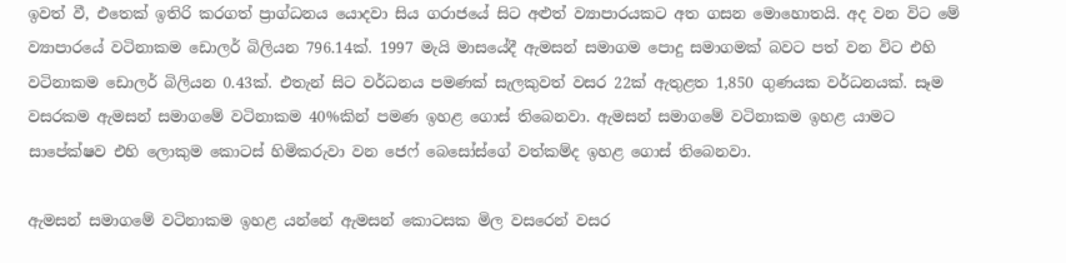ඉවත් වී, එතෙක් ඉතිරි කරගත් ප්‍රාග්ධනය යොදවා සිය ගරාජයේ සිට අළුත් ව්‍යාපාරයකට අත ගසන මොහොතයි. අද වන විට මේ ව්‍යාපාරයේ වටිනාකම ඩොලර් බිලියන 796.14ක්. 1997 මැයි මාසයේදී ඇමසන් සමාගම පොදු සමාගමක් බවට පත් වන විට එහි වටිනාකම ඩොලර් බිලියන 0.43ක්. එතැන් සිට වර්ධනය පමණක් සැලකුවත් වසර 22ක් ඇතුළත 1,850 ගුණයක වර්ධනයක්. සෑම වසරකම ඇමසන් සමාගමේ වටිනාකම 40%කින් පමණ ඉහළ ගොස් තිබෙනවා. ඇමසන් සමාගමේ වටිනාකම ඉහළ යාමට සාපේක්ෂව එහි ලොකුම කොටස් හිමිකරුවා වන ජෙෆ් බෙසෝස්ගේ වත්කම්ද ඉහළ ගොස් තිබෙනවා.

ඇමසන් සමාගමේ වටිනාකම ඉහළ යන්නේ ඇමසන් කොටසක මිල වසරෙන් වසර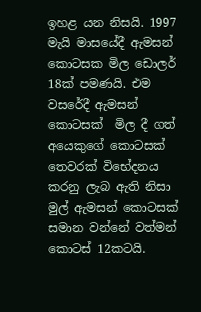ඉහළ යන නිසයි. 1997 මැයි මාසයේදී ඇමසන් කොටසක මිල ඩොලර් 18ක් පමණයි. එම වසරේදී ඇමසන් කොටසක්  මිල දී ගත් අයෙකුගේ කොටසක් තෙවරක් විභේදනය කරනු ලැබ ඇති නිසා මුල් ඇමසන් කොටසක් සමාන වන්නේ වත්මන් කොටස් 12කටයි.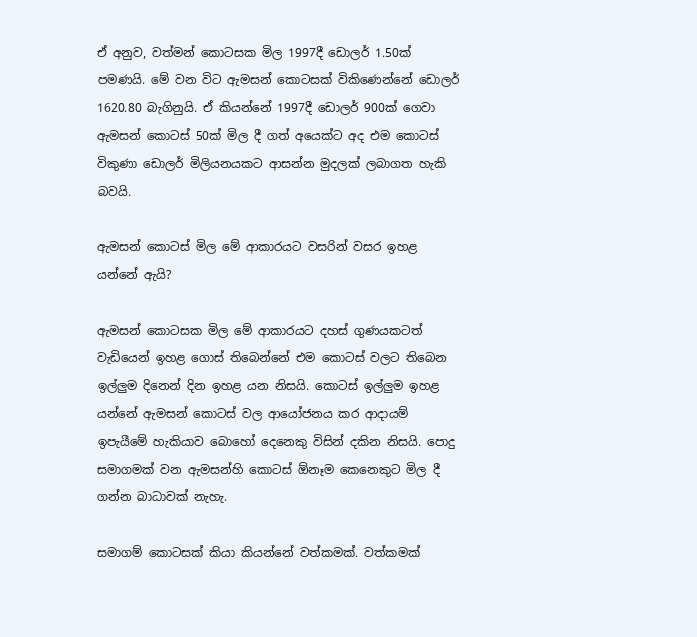ඒ අනුව, වත්මන් කොටසක මිල 1997දී ඩොලර් 1.50ක් පමණයි. මේ වන විට ඇමසන් කොටසක් විකිණෙන්නේ ඩොලර් 1620.80 බැගිනුයි. ඒ කියන්නේ 1997දී ඩොලර් 900ක් ගෙවා ඇමසන් කොටස් 50ක් මිල දී ගත් අයෙක්ට අද එම කොටස් විකුණා ඩොලර් මිලියනයකට ආසන්න මුදලක් ලබාගත හැකි බවයි.

ඇමසන් කොටස් මිල මේ ආකාරයට වසරින් වසර ඉහළ යන්නේ ඇයි?

ඇමසන් කොටසක මිල මේ ආකාරයට දහස් ගුණයකටත් වැඩියෙන් ඉහළ ගොස් තිබෙන්නේ එම කොටස් වලට තිබෙන ඉල්ලුම දිනෙන් දින ඉහළ යන නිසයි. කොටස් ඉල්ලුම ඉහළ යන්නේ ඇමසන් කොටස් වල ආයෝජනය කර ආදායම් ඉපැයීමේ හැකියාව බොහෝ දෙනෙකු විසින් දකින නිසයි. පොදු සමාගමක් වන ඇමසන්හි කොටස් ඕනෑම කෙනෙකුට මිල දී ගන්න බාධාවක් නැහැ.

සමාගම් කොටසක් කියා කියන්නේ වත්කමක්. වත්කමක්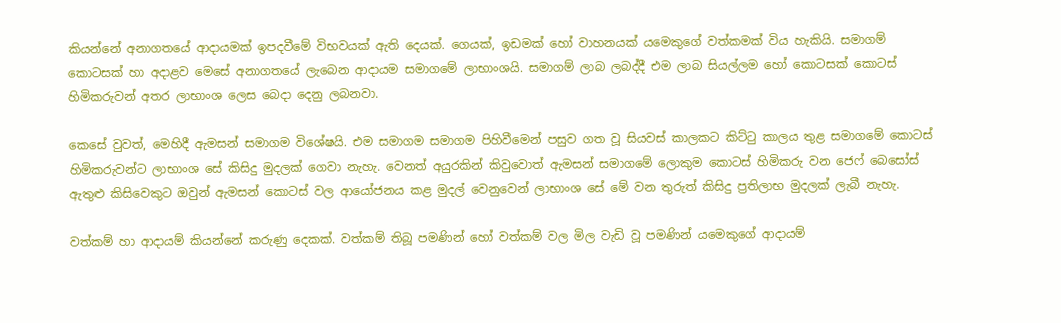කියන්නේ අනාගතයේ ආදායමක් ඉපදවීමේ විභවයක් ඇති දෙයක්. ගෙයක්, ඉඩමක් හෝ වාහනයක් යමෙකුගේ වත්කමක් විය හැකියි. සමාගම් කොටසක් හා අදාළව මෙසේ අනාගතයේ ලැබෙන ආදායම සමාගමේ ලාභාංශයි. සමාගම් ලාබ ලබද්දී එම ලාබ සියල්ලම හෝ කොටසක් කොටස් හිමිකරුවන් අතර ලාභාංශ ලෙස බෙදා දෙනු ලබනවා.

කෙසේ වුවත්, මෙහිදී ඇමසන් සමාගම විශේෂයි. එම සමාගම සමාගම පිහිවීමෙන් පසුව ගත වූ සියවස් කාලකට කිට්ටු කාලය තුළ සමාගමේ කොටස් හිමිකරුවන්ට ලාභාංශ සේ කිසිදු මුදලක් ගෙවා නැහැ. වෙනත් අයුරකින් කිවුවොත් ඇමසන් සමාගමේ ලොකුම කොටස් හිමිකරු වන ජෙෆ් බෙසෝස් ඇතුළු කිසිවෙකුට ඔවුන් ඇමසන් කොටස් වල ආයෝජනය කළ මුදල් වෙනුවෙන් ලාභාංශ සේ මේ වන තුරුත් කිසිදු ප්‍රතිලාභ මුදලක් ලැබී නැහැ.

වත්කම් හා ආදායම් කියන්නේ කරුණු දෙකක්. වත්කම් තිබූ පමණින් හෝ වත්කම් වල මිල වැඩි වූ පමණින් යමෙකුගේ ආදායම්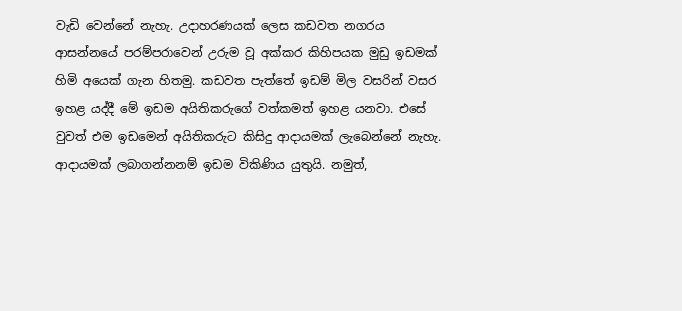වැඩි වෙන්නේ නැහැ. උදාහරණයක් ලෙස කඩවත නගරය ආසන්නයේ පරම්පරාවෙන් උරුම වූ අක්කර කිහිපයක මුඩු ඉඩමක් හිමි අයෙක් ගැන හිතමු. කඩවත පැත්තේ ඉඩම් මිල වසරින් වසර ඉහළ යද්දී මේ ඉඩම අයිතිකරුගේ වත්කමත් ඉහළ යනවා. එසේ වුවත් එම ඉඩමෙන් අයිතිකරුට කිසිදු ආදායමක් ලැබෙන්නේ නැහැ. ආදායමක් ලබාගන්නනම් ඉඩම විකිණිය යුතුයි. නමුත්,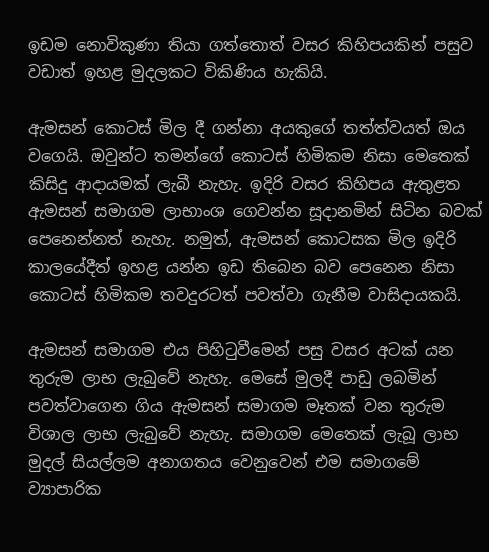ඉඩම නොවිකුණා තියා ගත්තොත් වසර කිහිපයකින් පසුව වඩාත් ඉහළ මුදලකට විකිණිය හැකියි.

ඇමසන් කොටස් මිල දී ගන්නා අයකුගේ තත්ත්වයත් ඔය වගෙයි. ඔවුන්ට තමන්ගේ කොටස් හිමිකම නිසා මෙතෙක් කිසිදු ආදායමක් ලැබී නැහැ. ඉදිරි වසර කිහිපය ඇතුළත ඇමසන් සමාගම ලාභාංශ ගෙවන්න සූදානමින් සිටින බවක් පෙනෙන්නත් නැහැ. නමුත්, ඇමසන් කොටසක මිල ඉදිරි කාලයේදීත් ඉහළ යන්න ඉඩ තිබෙන බව පෙනෙන නිසා කොටස් හිමිකම තවදුරටත් පවත්වා ගැනීම වාසිදායකයි.

ඇමසන් සමාගම එය පිහිටුවීමෙන් පසු වසර අටක් යන තුරුම ලාභ ලැබුවේ නැහැ. මෙසේ මුලදී පාඩු ලබමින් පවත්වාගෙන ගිය ඇමසන් සමාගම මෑතක් වන තුරුම විශාල ලාභ ලැබුවේ නැහැ. සමාගම මෙතෙක් ලැබූ ලාභ මුදල් සියල්ලම අනාගතය වෙනුවෙන් එම සමාගමේ ව්‍යාපාරික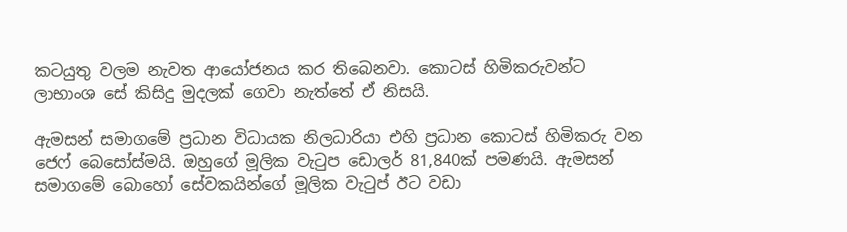කටයුතු වලම නැවත ආයෝජනය කර තිබෙනවා. කොටස් හිමිකරුවන්ට ලාභාංශ සේ කිසිදු මුදලක් ගෙවා නැත්තේ ඒ නිසයි.

ඇමසන් සමාගමේ ප්‍රධාන විධායක නිලධාරියා එහි ප්‍රධාන කොටස් හිමිකරු වන ජෙෆ් බෙසෝස්මයි. ඔහුගේ මූලික වැටුප ඩොලර් 81,840ක් පමණයි. ඇමසන් සමාගමේ බොහෝ සේවකයින්ගේ මූලික වැටුප් ඊට වඩා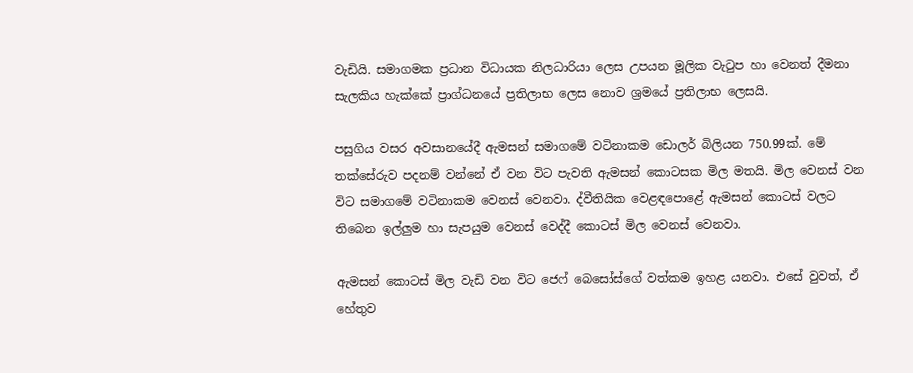වැඩියි. සමාගමක ප්‍රධාන විධායක නිලධාරියා ලෙස උපයන මූලික වැටුප හා වෙනත් දීමනා සැලකිය හැක්කේ ප්‍රාග්ධනයේ ප්‍රතිලාභ ලෙස නොව ශ්‍රමයේ ප්‍රතිලාභ ලෙසයි.

පසුගිය වසර අවසානයේදී ඇමසන් සමාගමේ වටිනාකම ඩොලර් බිලියන 750.99ක්. මේ තක්සේරුව පදනම් වන්නේ ඒ වන විට පැවති ඇමසන් කොටසක මිල මතයි. මිල වෙනස් වන විට සමාගමේ වටිනාකම වෙනස් වෙනවා. ද්වීතියික වෙළඳපොළේ ඇමසන් කොටස් වලට තිබෙන ඉල්ලුම හා සැපයුම වෙනස් වෙද්දී කොටස් මිල වෙනස් වෙනවා.

ඇමසන් කොටස් මිල වැඩි වන විට ජෙෆ් බෙසෝස්ගේ වත්කම ඉහළ යනවා. එසේ වුවත්, ඒ හේතුව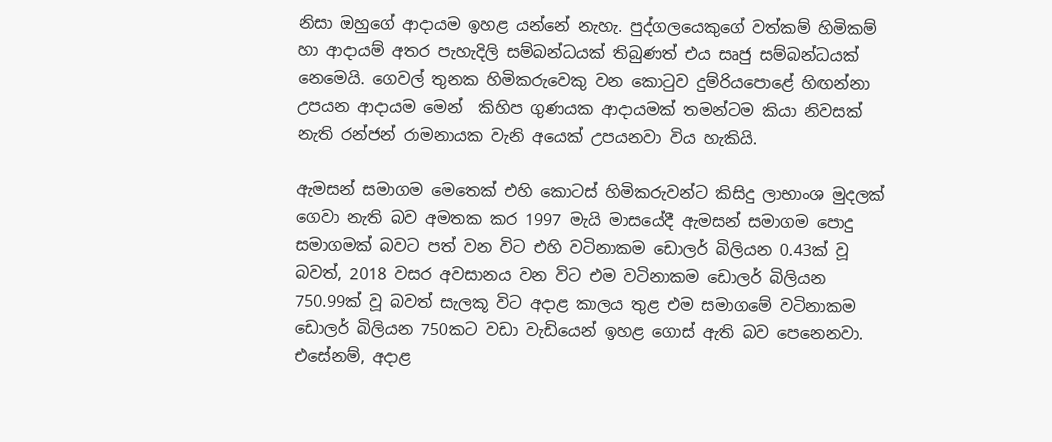නිසා ඔහුගේ ආදායම ඉහළ යන්නේ නැහැ. පුද්ගලයෙකුගේ වත්කම් හිමිකම් හා ආදායම් අතර පැහැදිලි සම්බන්ධයක් තිබුණත් එය සෘජු සම්බන්ධයක් නෙමෙයි. ගෙවල් තුනක හිමිකරුවෙකු වන කොටුව දුම්රියපොළේ හිඟන්නා උපයන ආදායම මෙන්  කිහිප ගුණයක ආදායමක් තමන්ටම කියා නිවසක් නැති රන්ජන් රාමනායක වැනි අයෙක් උපයනවා විය හැකියි.

ඇමසන් සමාගම මෙතෙක් එහි කොටස් හිමිකරුවන්ට කිසිදු ලාභාංශ මුදලක් ගෙවා නැති බව අමතක කර 1997 මැයි මාසයේදී ඇමසන් සමාගම පොදු සමාගමක් බවට පත් වන විට එහි වටිනාකම ඩොලර් බිලියන 0.43ක් වූ බවත්, 2018 වසර අවසානය වන විට එම වටිනාකම ඩොලර් බිලියන 750.99ක් වූ බවත් සැලකූ විට අදාළ කාලය තුළ එම සමාගමේ වටිනාකම ඩොලර් බිලියන 750කට වඩා වැඩියෙන් ඉහළ ගොස් ඇති බව පෙනෙනවා. එසේනම්, අදාළ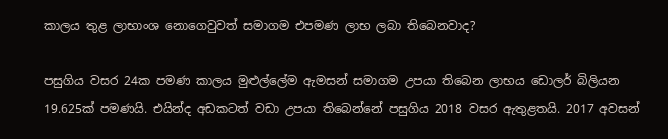කාලය තුළ ලාභාංශ නොගෙවුවත් සමාගම එපමණ ලාභ ලබා තිබෙනවාද?

පසුගිය වසර 24ක පමණ කාලය මුළුල්ලේම ඇමසන් සමාගම උපයා තිබෙන ලාභය ඩොලර් බිලියන 19.625ක් පමණයි. එයින්ද අඩකටත් වඩා උපයා තිබෙන්නේ පසුගිය 2018 වසර ඇතුළතයි. 2017 අවසන්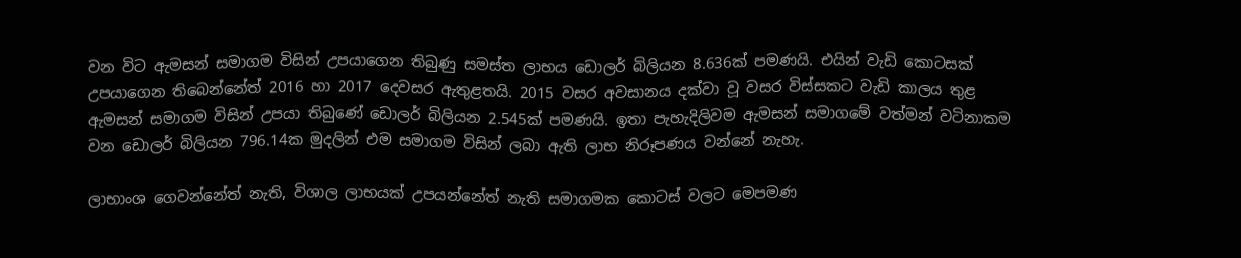වන විට ඇමසන් සමාගම විසින් උපයාගෙන තිබුණු සමස්ත ලාභය ඩොලර් බිලියන 8.636ක් පමණයි. එයින් වැඩි කොටසක් උපයාගෙන තිබෙන්නේත් 2016 හා 2017 දෙවසර ඇතුළතයි. 2015 වසර අවසානය දක්වා වූ වසර විස්සකට වැඩි කාලය තුළ ඇමසන් සමාගම විසින් උපයා තිබුණේ ඩොලර් බිලියන 2.545ක් පමණයි. ඉතා පැහැදිලිවම ඇමසන් සමාගමේ වත්මන් වටිනාකම වන ඩොලර් බිලියන 796.14ක මුදලින් එම සමාගම විසින් ලබා ඇති ලාභ නිරූපණය වන්නේ නැහැ.

ලාභාංශ ගෙවන්නේත් නැති, විශාල ලාභයක් උපයන්නේත් නැති සමාගමක කොටස් වලට මෙපමණ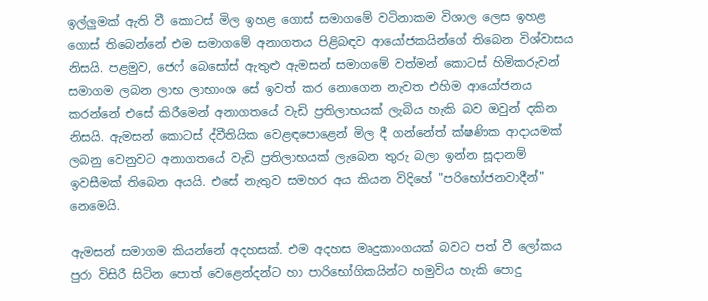ඉල්ලුමක් ඇති වී කොටස් මිල ඉහළ ගොස් සමාගමේ වටිනාකම විශාල ලෙස ඉහළ ගොස් තිබෙන්නේ එම සමාගමේ අනාගතය පිළිබඳව ආයෝජකයින්ගේ තිබෙන විශ්වාසය නිසයි. පළමුව, ජෙෆ් බෙසෝස් ඇතුළු ඇමසන් සමාගමේ වත්මන් කොටස් හිමිකරුවන් සමාගම ලබන ලාභ ලාභාංශ සේ ඉවත් කර නොගෙන නැවත එහිම ආයෝජනය කරන්නේ එසේ කිරීමෙන් අනාගතයේ වැඩි ප්‍රතිලාභයක් ලැබිය හැකි බව ඔවුන් දකින නිසයි. ඇමසන් කොටස් ද්වීතියික වෙළඳපොළෙන් මිල දී ගන්නේත් ක්ෂණික ආදායමක් ලබනු වෙනුවට අනාගතයේ වැඩි ප්‍රතිලාභයක් ලැබෙන තුරු බලා ඉන්න සූදානම් ඉවසීමක් තිබෙන අයයි. එසේ නැතුව සමහර අය කියන විදිහේ "පරිභෝජනවාදීන්" නෙමෙයි.

ඇමසන් සමාගම කියන්නේ අදහසක්. එම අදහස මෘදුකාංගයක් බවට පත් වී ලෝකය පුරා විසිරී සිටින පොත් වෙළෙන්දන්ට හා පාරිභෝගිකයින්ට හමුවිය හැකි පොදු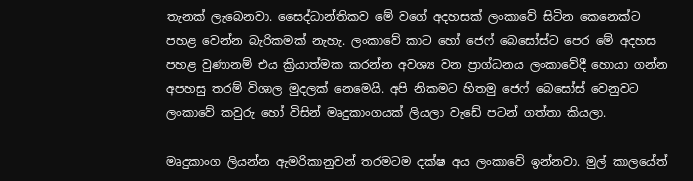තැනක් ලැබෙනවා. සෛද්ධාන්තිකව මේ වගේ අදහසක් ලංකාවේ සිටින කෙනෙක්ට පහළ වෙන්න බැරිකමක් නැහැ. ලංකාවේ කාට හෝ ජෙෆ් බෙසෝස්ට පෙර මේ අදහස පහළ වුණානම් එය ක්‍රියාත්මක කරන්න අවශ්‍ය වන ප්‍රාග්ධනය ලංකාවේදී හොයා ගන්න අපහසු තරම් විශාල මුදලක් නෙමෙයි. අපි නිකමට හිතමු ජෙෆ් බෙසෝස් වෙනුවට ලංකාවේ කවුරු හෝ විසින් මෘදුකාංගයක් ලියලා වැඩේ පටන් ගත්තා කියලා.

මෘදුකාංග ලියන්න ඇමරිකානුවන් තරමටම දක්ෂ අය ලංකාවේ ඉන්නවා. මුල් කාලයේත්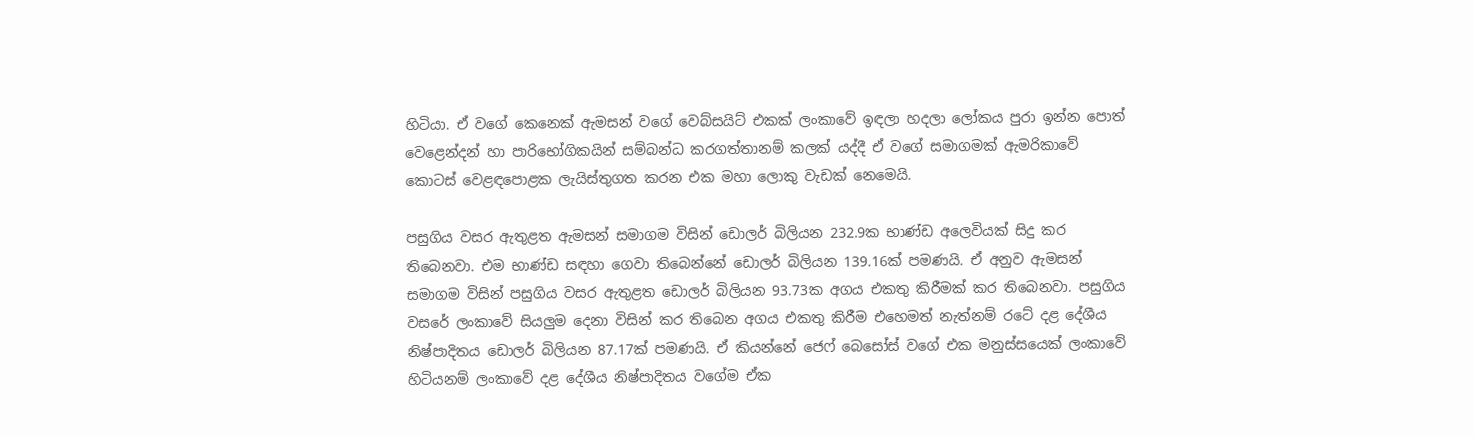හිටියා. ඒ වගේ කෙනෙක් ඇමසන් වගේ වෙබ්සයිට් එකක් ලංකාවේ ඉඳලා හදලා ලෝකය පුරා ඉන්න පොත් වෙළෙන්දන් හා පාරිභෝගිකයින් සම්බන්ධ කරගත්තානම් කලක් යද්දී ඒ වගේ සමාගමක් ඇමරිකාවේ කොටස් වෙළඳපොළක ලැයිස්තුගත කරන එක මහා ලොකු වැඩක් නෙමෙයි.

පසුගිය වසර ඇතුළත ඇමසන් සමාගම විසින් ඩොලර් බිලියන 232.9ක භාණ්ඩ අලෙවියක් සිදු කර තිබෙනවා. එම භාණ්ඩ සඳහා ගෙවා තිබෙන්නේ ඩොලර් බිලියන 139.16ක් පමණයි. ඒ අනුව ඇමසන් සමාගම විසින් පසුගිය වසර ඇතුළත ඩොලර් බිලියන 93.73ක අගය එකතු කිරීමක් කර තිබෙනවා. පසුගිය වසරේ ලංකාවේ සියලුම දෙනා විසින් කර තිබෙන අගය එකතු කිරීම එහෙමත් නැත්නම් රටේ දළ දේශීය නිෂ්පාදිතය ඩොලර් බිලියන 87.17ක් පමණයි. ඒ කියන්නේ ජෙෆ් බෙසෝස් වගේ එක මනුස්සයෙක් ලංකාවේ හිටියනම් ලංකාවේ දළ දේශීය නිෂ්පාදිතය වගේම ඒක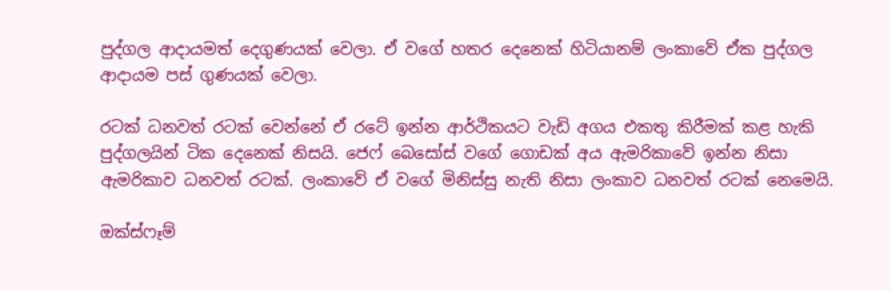පුද්ගල ආදායමත් දෙගුණයක් වෙලා. ඒ වගේ හතර දෙනෙක් හිටියානම් ලංකාවේ ඒක පුද්ගල ආදායම පස් ගුණයක් වෙලා.

රටක් ධනවත් රටක් වෙන්නේ ඒ රටේ ඉන්න ආර්ථිකයට වැඩි අගය එකතු කිරීමක් කළ හැකි පුද්ගලයින් ටික දෙනෙක් නිසයි. ජෙෆ් බෙසෝස් වගේ ගොඩක් අය ඇමරිකාවේ ඉන්න නිසා ඇමරිකාව ධනවත් රටක්. ලංකාවේ ඒ වගේ මිනිස්සු නැති නිසා ලංකාව ධනවත් රටක් නෙමෙයි.

ඔක්ස්ෆෑම්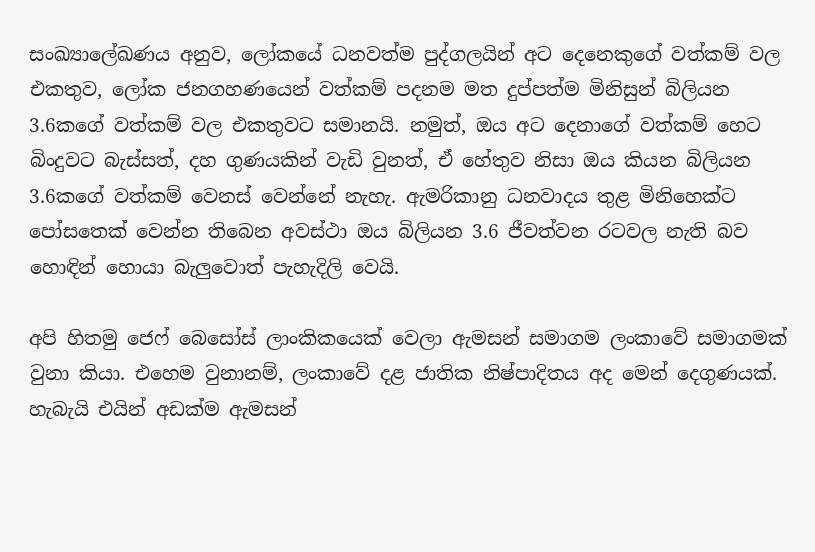සංඛ්‍යාලේඛණය අනුව, ලෝකයේ ධනවත්ම පුද්ගලයින් අට දෙනෙකුගේ වත්කම් වල එකතුව, ලෝක ජනගහණයෙන් වත්කම් පදනම මත දුප්පත්ම මිනිසුන් බිලියන 3.6කගේ වත්කම් වල එකතුවට සමානයි. නමුත්, ඔය අට දෙනාගේ වත්කම් හෙට බිංදුවට බැස්සත්, දහ ගුණයකින් වැඩි වුනත්, ඒ හේතුව නිසා ඔය කියන බිලියන 3.6කගේ වත්කම් වෙනස් වෙන්නේ නැහැ. ඇමරිකානු ධනවාදය තුළ මිනිහෙක්ට පෝසතෙක් වෙන්න තිබෙන අවස්ථා ඔය බිලියන 3.6 ජීවත්වන රටවල නැති බව හොඳින් හොයා බැලුවොත් පැහැදිලි වෙයි.

අපි හිතමු ජෙෆ් බෙසෝස් ලාංකිකයෙක් වෙලා ඇමසන් සමාගම ලංකාවේ සමාගමක් වුනා කියා. එහෙම වුනානම්, ලංකාවේ දළ ජාතික නිෂ්පාදිතය අද මෙන් දෙගුණයක්. හැබැයි එයින් අඩක්ම ඇමසන්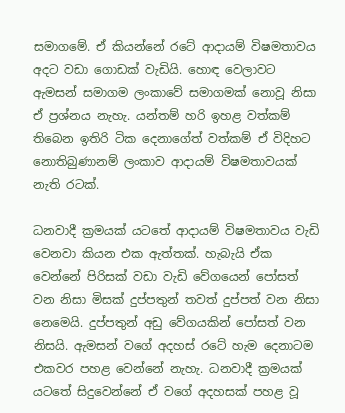සමාගමේ. ඒ කියන්නේ රටේ ආදායම් විෂමතාවය අදට වඩා ගොඩක් වැඩියි. හොඳ වෙලාවට ඇමසන් සමාගම ලංකාවේ සමාගමක් නොවූ නිසා ඒ ප්‍රශ්නය නැහැ. යන්තම් හරි ඉහළ වත්කම් තිබෙන ඉතිරි ටික දෙනාගේත් වත්කම් ඒ විදිහට නොතිබුණානම් ලංකාව ආදායම් විෂමතාවයක් නැති රටක්.

ධනවාදී ක්‍රමයක් යටතේ ආදායම් විෂමතාවය වැඩි වෙනවා කියන එක ඇත්තක්. හැබැයි ඒක වෙන්නේ පිරිසක් වඩා වැඩි වේගයෙන් පෝසත් වන නිසා මිසක් දුප්පතුන් තවත් දුප්පත් වන නිසා නෙමෙයි. දුප්පතුන් අඩු වේගයකින් පෝසත් වන නිසයි. ඇමසන් වගේ අදහස් රටේ හැම දෙනාටම එකවර පහළ වෙන්නේ නැහැ. ධනවාදී ක්‍රමයක් යටතේ සිදුවෙන්නේ ඒ වගේ අදහසක් පහළ වූ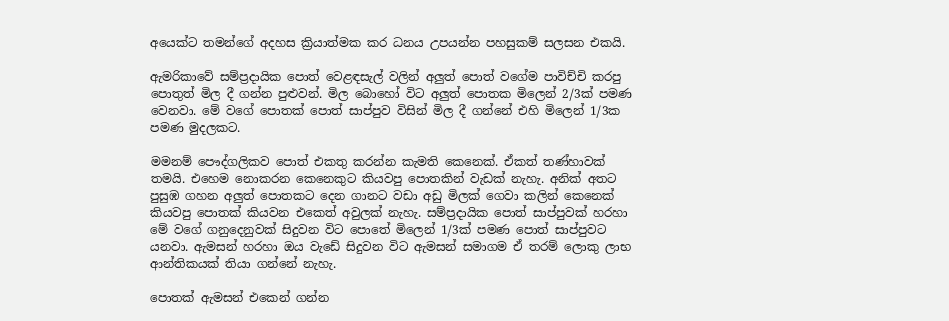අයෙක්ට තමන්ගේ අදහස ක්‍රියාත්මක කර ධනය උපයන්න පහසුකම් සලසන එකයි.

ඇමරිකාවේ සම්ප්‍රදායික පොත් වෙළඳසැල් වලින් අලුත් පොත් වගේම පාවිච්චි කරපු පොතුත් මිල දී ගන්න පුළුවන්. මිල බොහෝ විට අලුත් පොතක මිලෙන් 2/3ක් පමණ වෙනවා. මේ වගේ පොතක් පොත් සාප්පුව විසින් මිල දී ගන්නේ එහි මිලෙන් 1/3ක පමණ මුදලකට.

මමනම් පෞද්ගලිකව පොත් එකතු කරන්න කැමති කෙනෙක්. ඒකත් තණ්හාවක් තමයි. එහෙම නොකරන කෙනෙකුට කියවපු පොතකින් වැඩක් නැහැ. අනික් අතට පුසුඹ ගහන අලුත් පොතකට දෙන ගානට වඩා අඩු මිලක් ගෙවා කලින් කෙනෙක් කියවපු පොතක් කියවන එකෙත් අවුලක් නැහැ. සම්ප්‍රදායික පොත් සාප්පුවක් හරහා මේ වගේ ගනුදෙනුවක් සිදුවන විට පොතේ මිලෙන් 1/3ක් පමණ පොත් සාප්පුවට යනවා. ඇමසන් හරහා ඔය වැඩේ සිදුවන විට ඇමසන් සමාගම ඒ තරම් ලොකු ලාභ ආන්තිකයක් තියා ගන්නේ නැහැ.

පොතක් ඇමසන් එකෙන් ගන්න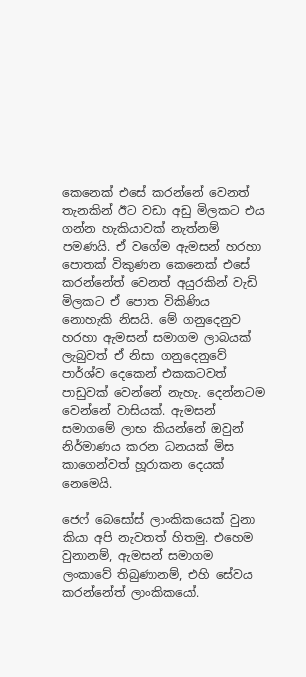කෙනෙක් එසේ කරන්නේ වෙනත් තැනකින් ඊට වඩා අඩු මිලකට එය ගන්න හැකියාවක් නැත්නම් පමණයි. ඒ වගේම ඇමසන් හරහා පොතක් විකුණන කෙනෙක් එසේ කරන්නේත් වෙනත් අයුරකින් වැඩි මිලකට ඒ පොත විකිණිය නොහැකි නිසයි. මේ ගනුදෙනුව හරහා ඇමසන් සමාගම ලාබයක් ලැබුවත් ඒ නිසා ගනුදෙනුවේ පාර්ශ්ව දෙකෙන් එකකටවත් පාඩුවක් වෙන්නේ නැහැ. දෙන්නටම වෙන්නේ වාසියක්. ඇමසන් සමාගමේ ලාභ කියන්නේ ඔවුන් නිර්මාණය කරන ධනයක් මිස කාගෙන්වත් හූරාකන දෙයක් නෙමෙයි.

ජෙෆ් බෙසෝස් ලාංකිකයෙක් වුනා කියා අපි නැවතත් හිතමු. එහෙම වුනානම්, ඇමසන් සමාගම ලංකාවේ තිබුණානම්, එහි සේවය කරන්නේත් ලාංකිකයෝ.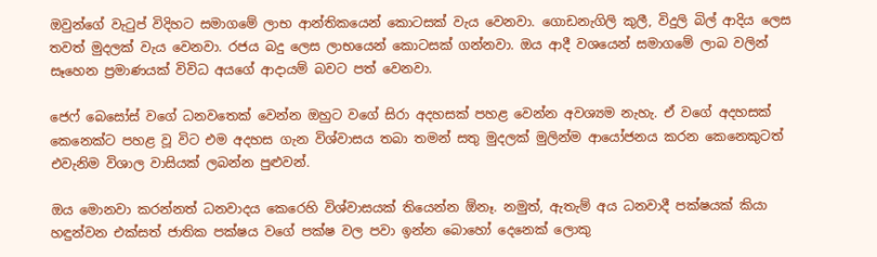ඔවුන්ගේ වැටුප් විදිහට සමාගමේ ලාභ ආන්තිකයෙන් කොටසක් වැය වෙනවා. ගොඩනැගිලි කුලී, විදුලි බිල් ආදිය ලෙස තවත් මුදලක් වැය වෙනවා. රජය බදු ලෙස ලාභයෙන් කොටසක් ගන්නවා. ඔය ආදී වශයෙන් සමාගමේ ලාබ වලින් සෑහෙන ප්‍රමාණයක් විවිධ අයගේ ආදායම් බවට පත් වෙනවා.

ජෙෆ් බෙසෝස් වගේ ධනවතෙක් වෙන්න ඔහුට වගේ සිරා අදහසක් පහළ වෙන්න අවශ්‍යම නැහැ. ඒ වගේ අදහසක් කෙනෙක්ට පහළ වූ විට එම අදහස ගැන විශ්වාසය තබා තමන් සතු මුදලක් මුලින්ම ආයෝජනය කරන කෙනෙකුටත් එවැනිම විශාල වාසියක් ලබන්න පුළුවන්.

ඔය මොනවා කරන්නත් ධනවාදය කෙරෙහි විශ්වාසයක් තියෙන්න ඕනෑ. නමුත්, ඇතැම් අය ධනවාදී පක්ෂයක් කියා හඳුන්වන එක්සත් ජාතික පක්ෂය වගේ පක්ෂ වල පවා ඉන්න බොහෝ දෙනෙක් ලොකු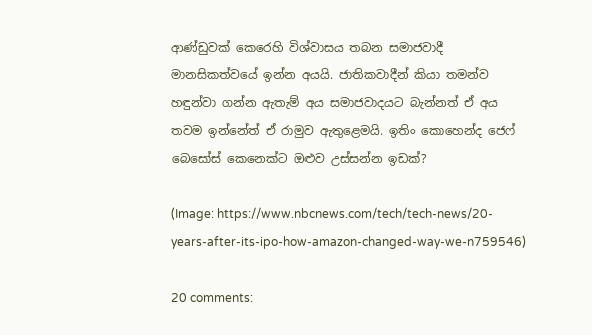ආණ්ඩුවක් කෙරෙහි විශ්වාසය තබන සමාජවාදී මානසිකත්වයේ ඉන්න අයයි. ජාතිකවාදීන් කියා තමන්ව හඳුන්වා ගන්න ඇතැම් අය සමාජවාදයට බැන්නත් ඒ අය තවම ඉන්නේත් ඒ රාමුව ඇතුළෙමයි. ඉතිං කොහෙන්ද ජෙෆ් බෙසෝස් කෙනෙක්ට ඔළුව උස්සන්න ඉඩක්?

(Image: https://www.nbcnews.com/tech/tech-news/20-years-after-its-ipo-how-amazon-changed-way-we-n759546)

20 comments: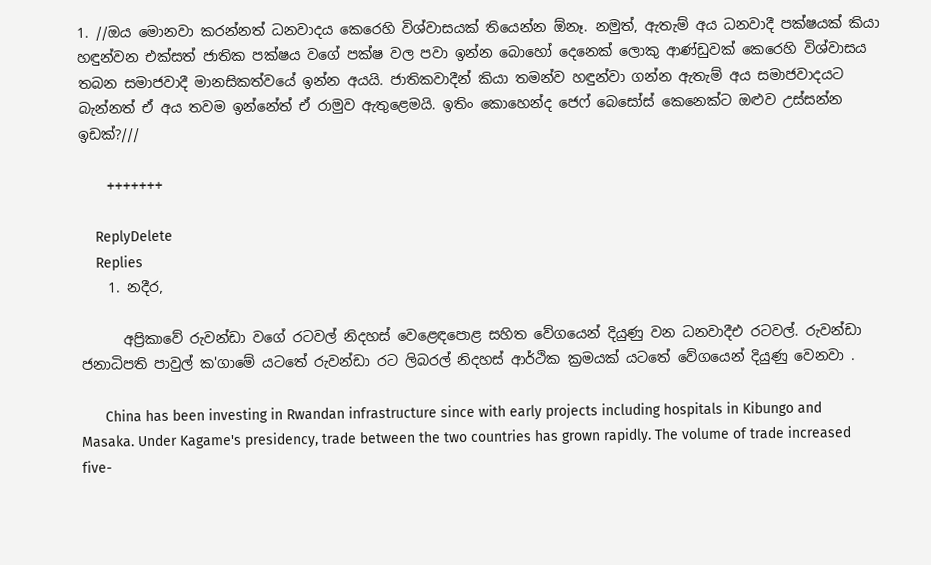1. //ඔය මොනවා කරන්නත් ධනවාදය කෙරෙහි විශ්වාසයක් තියෙන්න ඕනෑ. නමුත්, ඇතැම් අය ධනවාදී පක්ෂයක් කියා හඳුන්වන එක්සත් ජාතික පක්ෂය වගේ පක්ෂ වල පවා ඉන්න බොහෝ දෙනෙක් ලොකු ආණ්ඩුවක් කෙරෙහි විශ්වාසය තබන සමාජවාදී මානසිකත්වයේ ඉන්න අයයි. ජාතිකවාදීන් කියා තමන්ව හඳුන්වා ගන්න ඇතැම් අය සමාජවාදයට බැන්නත් ඒ අය තවම ඉන්නේත් ඒ රාමුව ඇතුළෙමයි. ඉතිං කොහෙන්ද ජෙෆ් බෙසෝස් කෙනෙක්ට ඔළුව උස්සන්න ඉඩක්?///

    +++++++

    ReplyDelete
    Replies
    1. නදීර,

      අප්‍රිකාවේ රුවන්ඩා වගේ රටවල් නිදහස් වෙළෙඳපොළ සහිත වේගයෙන් දියුණු වන ධනවාදීඑ රටවල්. රුවන්ඩා ජනාධිපති පාවුල් ක'ගාමේ යටතේ රුවන්ඩා රට ලිබරල් නිදහස් ආර්ථික ක්‍රමයක් යටතේ වේගයෙන් දියුණු වෙනවා .

      China has been investing in Rwandan infrastructure since with early projects including hospitals in Kibungo and Masaka. Under Kagame's presidency, trade between the two countries has grown rapidly. The volume of trade increased five-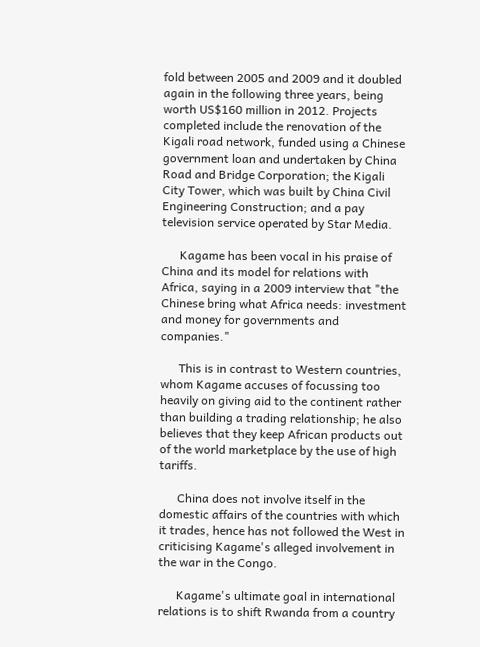fold between 2005 and 2009 and it doubled again in the following three years, being worth US$160 million in 2012. Projects completed include the renovation of the Kigali road network, funded using a Chinese government loan and undertaken by China Road and Bridge Corporation; the Kigali City Tower, which was built by China Civil Engineering Construction; and a pay television service operated by Star Media.

      Kagame has been vocal in his praise of China and its model for relations with Africa, saying in a 2009 interview that "the Chinese bring what Africa needs: investment and money for governments and companies."

      This is in contrast to Western countries, whom Kagame accuses of focussing too heavily on giving aid to the continent rather than building a trading relationship; he also believes that they keep African products out of the world marketplace by the use of high tariffs.

      China does not involve itself in the domestic affairs of the countries with which it trades, hence has not followed the West in criticising Kagame's alleged involvement in the war in the Congo.

      Kagame's ultimate goal in international relations is to shift Rwanda from a country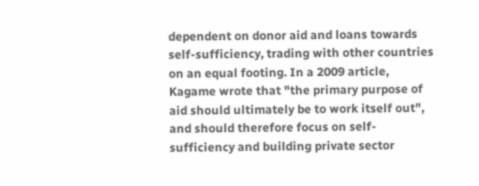dependent on donor aid and loans towards self-sufficiency, trading with other countries on an equal footing. In a 2009 article, Kagame wrote that "the primary purpose of aid should ultimately be to work itself out", and should therefore focus on self-sufficiency and building private sector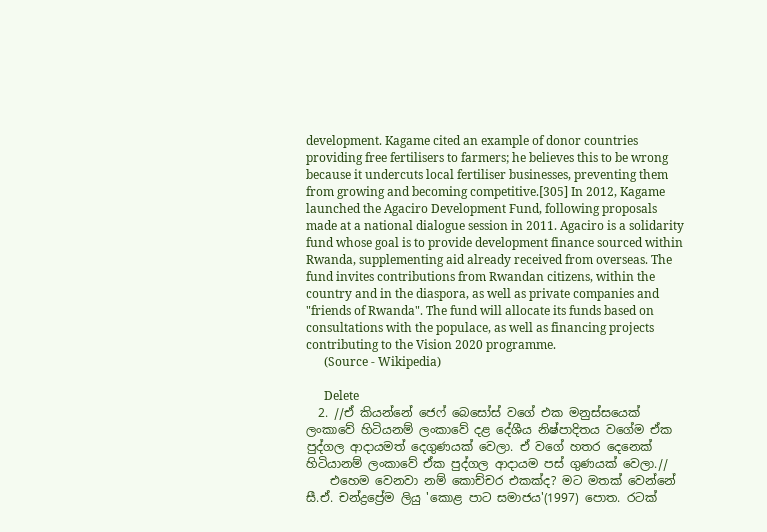development. Kagame cited an example of donor countries providing free fertilisers to farmers; he believes this to be wrong because it undercuts local fertiliser businesses, preventing them from growing and becoming competitive.[305] In 2012, Kagame launched the Agaciro Development Fund, following proposals made at a national dialogue session in 2011. Agaciro is a solidarity fund whose goal is to provide development finance sourced within Rwanda, supplementing aid already received from overseas. The fund invites contributions from Rwandan citizens, within the country and in the diaspora, as well as private companies and "friends of Rwanda". The fund will allocate its funds based on consultations with the populace, as well as financing projects contributing to the Vision 2020 programme.
      (Source - Wikipedia)

      Delete
  2. //ඒ කියන්නේ ජෙෆ් බෙසෝස් වගේ එක මනුස්සයෙක් ලංකාවේ හිටියනම් ලංකාවේ දළ දේශීය නිෂ්පාදිතය වගේම ඒක පුද්ගල ආදායමත් දෙගුණයක් වෙලා. ඒ වගේ හතර දෙනෙක් හිටියානම් ලංකාවේ ඒක පුද්ගල ආදායම පස් ගුණයක් වෙලා.//
    එහෙම වෙනවා නම් කොච්චර එකක්ද? මට මතක් වෙන්නේ සී.ඒ. චන්ද්‍රප්‍රේම ලියු 'කොළ පාට සමාජය'(1997) පොත. රටක්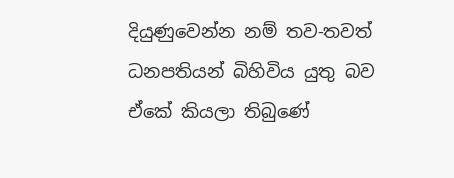දියුණුවෙන්න නම් තව-තවත් ධනපතියන් බිහිවිය යුතු බව ඒකේ කියලා තිබුණේ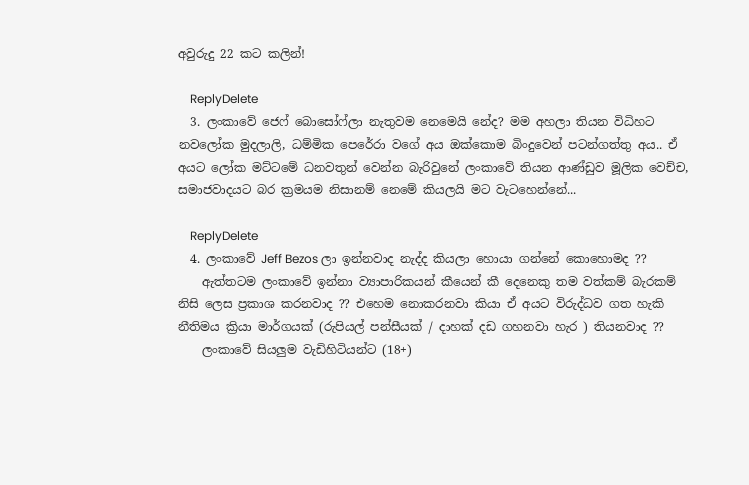අවුරුදු 22 කට කලින්!

    ReplyDelete
  3. ලංකාවේ ජෙෆ් බොසෝෆ්ලා නැතුවම නෙමෙයි නේද? මම අහලා තියන විධිහට නවලෝක මුදලාලි, ධම්මික පෙරේරා වගේ අය ඔක්කොම බිංදුවෙන් පටන්ගත්තු අය.. ඒ අයට ලෝක මට්ටමේ ධනවතුන් වෙන්න බැරිවුනේ ලංකාවේ තියන ආණ්ඩුව මූලික වෙච්ච, සමාජවාදයට බර ක්‍රමයම නිසානම් නෙමේ කියලයි මට වැටහෙන්නේ...

    ReplyDelete
  4. ලංකාවේ Jeff Bezos ලා ඉන්නවාද නැද්ද කියලා හොයා ගන්නේ කොහොමද ??
    ඇත්තටම ලංකාවේ ඉන්නා ව්‍යාපාරිකයන් කීයෙන් කී දෙනෙකු තම වත්කම් බැරකම් නිසි ලෙස ප්‍රකාශ කරනවාද ?? එහෙම නොකරනවා කියා ඒ අයට විරුද්ධව ගත හැකි නීතිමය ක්‍රියා මාර්ගයක් (රුපියල් පන්සීයක් / දාහක් දඩ ගහනවා හැර ) තියනවාද ??
    ලංකාවේ සියලුම වැඩිහිටියන්ට (18+)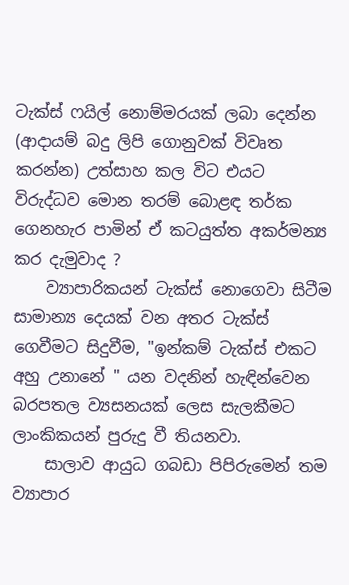ටැක්ස් ෆයිල් නොම්මරයක් ලබා දෙන්න (ආදායම් බදු ලිපි ගොනුවක් විවෘත කරන්න) උත්සාහ කල විට එයට විරුද්ධව මොන තරම් බොළඳ තර්ක ගෙනහැර පාමින් ඒ කටයුත්ත අකර්මන්‍ය කර දැමුවාද ?
    ව්‍යාපාරිකයන් ටැක්ස් නොගෙවා සිටීම සාමාන්‍ය දෙයක් වන අතර ටැක්ස් ගෙවීමට සිදුවීම, "ඉන්කම් ටැක්ස් එකට අහු උනානේ " යන වදනින් හැඳින්වෙන බරපතල ව්‍යසනයක් ලෙස සැලකීමට ලාංකිකයන් පුරුදු වී තියනවා.
    සාලාව ආයුධ ගබඩා පිපිරුමෙන් තම ව්‍යාපාර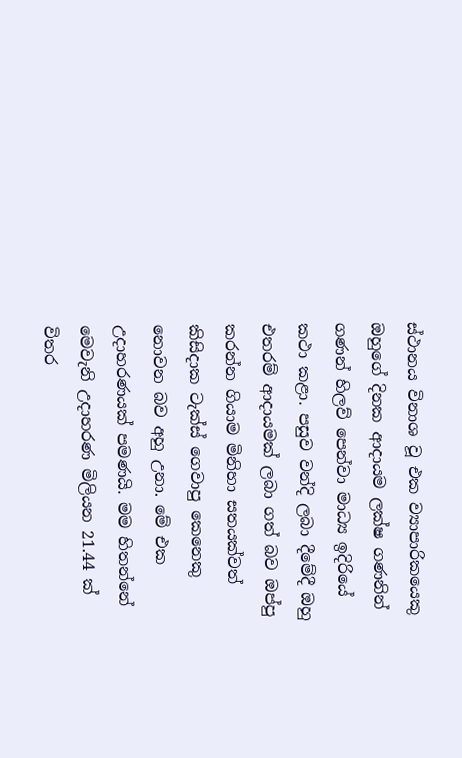ස්ථානය විනාශ වූ එක ව්‍යාපාරිකයෙකු ඔහුගේ දිනක ආදායම ලක්ෂ ගණනින් ගණන් හිලව් පෙන්වා මාධ්‍ය ඉදිරියේ කථා කළා. පසුව වන්දි ලබා දීමේදී ඔහු එතරම් ආදායමක් ලබා ගත් බව ඔප්පු කරන්න ගියාම මිනිහා සතයක්වත් කිසිදාක ටැක්ස් ගෙවාපු කෙනෙකු නොවන බව අහු උනා. මේ එක උදාහරණයක් පමණයි. මම හිතන්නේ මෙවැනි උදාහරණ මිලියන 21.44 ක් විතර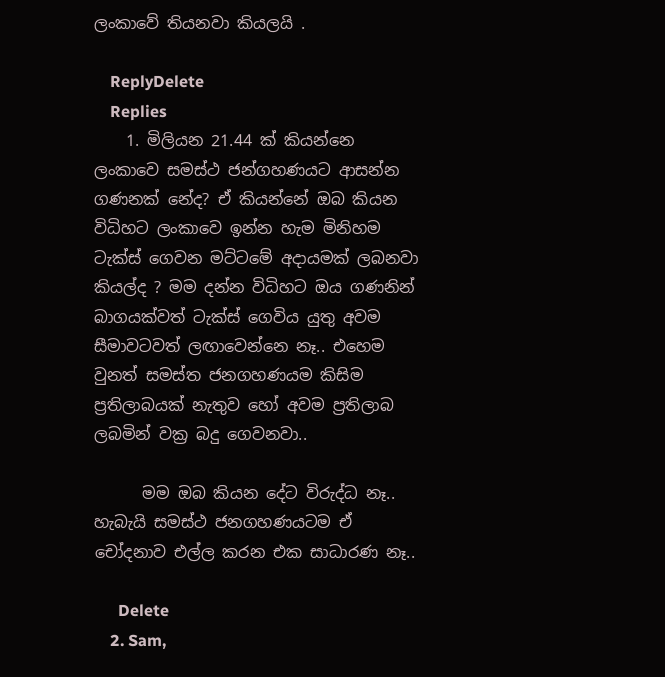ලංකාවේ තියනවා කියලයි .

    ReplyDelete
    Replies
    1. මිලියන 21.44 ක් කියන්නෙ ලංකාවෙ සමස්ථ ජන්ගහණයට ආසන්න ගණනක් නේද? ඒ කියන්නේ ඔබ කියන විධිහට ලංකාවෙ ඉන්න හැම මිනිහම ටැක්ස් ගෙවන මට්ටමේ අදායමක් ලබනවා කියල්ද ? මම දන්න විධිහට ඔය ගණනින් බාගයක්වත් ටැක්ස් ගෙවිය යුතු අවම සීමාවටවත් ලඟාවෙන්නෙ නෑ.. එහෙම වුනත් සමස්ත ජනගහණයම කිසිම ප්‍රතිලාබයක් නැතුව හෝ අවම ප්‍රතිලාබ ලබමින් වක්‍ර බදු ගෙවනවා..

      මම ඔබ කියන දේට විරුද්ධ නෑ.. හැබැයි සමස්ථ ජනගහණයටම ඒ චෝදනාව එල්ල කරන එක සාධාරණ නෑ..

      Delete
    2. Sam,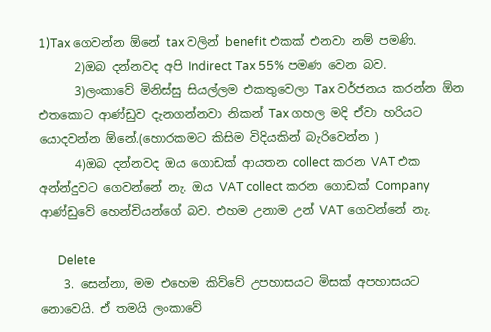1)Tax ගෙවන්න ඕනේ tax වලින් benefit එකක් එනවා නම් පමණි.
      2)ඔබ දන්නවද අපි Indirect Tax 55% පමණ වෙන බව.
      3)ලංකාවේ මිනිස්සු සියල්ලම එකතුවෙලා Tax වර්ජනය කරන්න ඕන එතකොට ආණ්ඩුව දැනගන්නවා නිකන් Tax ගහල මදි ඒවා හරියට යොදවන්න ඕනේ.(හොරකමට කිසිම විදියකින් බැරිවෙන්න )
      4)ඔබ දන්නවද ඔය ගොඩක් ආයතන collect කරන VAT එක අන්න්දුවට ගෙවන්නේ නැ. ඔය VAT collect කරන ගොඩක් Company ආණ්ඩුවේ හෙන්චියන්ගේ බව. එහම උනාම උන් VAT ගෙවන්නේ නැ.

      Delete
    3. සෙන්නා, මම එහෙම කිව්වේ උපහාසයට මිසක් අපහාසයට නොවෙයි. ඒ තමයි ලංකාවේ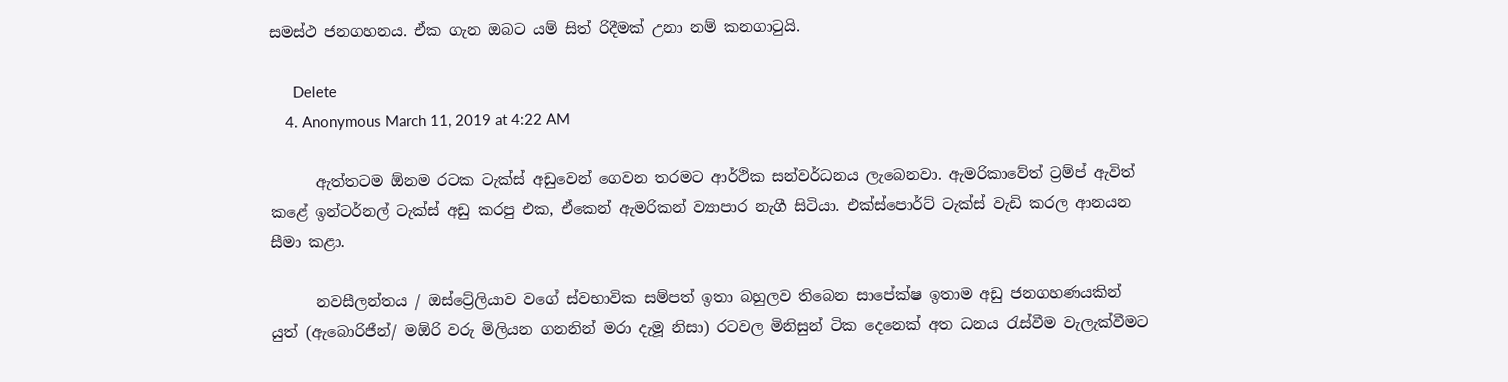සමස්ථ ජනගහනය. ඒක ගැන ඔබට යම් සිත් රිදීමක් උනා නම් කනගාටුයි.

      Delete
    4. Anonymous March 11, 2019 at 4:22 AM

      ඇත්තටම ඕනම රටක ටැක්ස් අඩුවෙන් ගෙවන තරමට ආර්ථික සන්වර්ධනය ලැබෙනවා. ඇමරිකාවේත් ට්‍රම්ප් ඇවිත් කළේ ඉන්ටර්නල් ටැක්ස් අඩු කරපු එක, ඒකෙන් ඇමරිකන් ව්‍යාපාර නැගී සිටියා. එක්ස්පොර්ට් ටැක්ස් වැඩි කරල ආනයන සීමා කළා.

      නවසීලන්තය / ඔස්ට්‍රේලියාව වගේ ස්වභාවික සම්පත් ඉතා බහුලව තිබෙන සාපේක්ෂ ඉතාම අඩු ජනගහණයකින් යුත් (ඇබොරිජීන්/ මඕරි වරු මිලියන ගනනින් මරා දැමූ නිසා) රටවල මිනිසුන් ටික දෙනෙක් අත ධනය රැස්වීම වැලැක්වීමට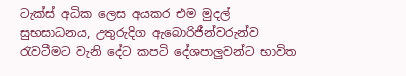ටැක්ස් අධික ලෙස අයකර එම මුදල් සුභසාධනය, උතුරුදිග ඇබොරිජීන්වරුන්ව රැවටීමට වැනි දේට කපටි දේශපාලුවන්ට භාවිත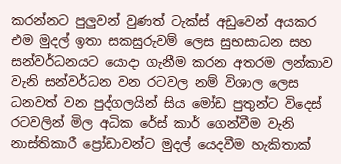කරන්නට පුලුවන් වුණත් ටැක්ස් අඩුවෙන් අයකර එම මුදල් ඉතා සකසුරුවම් ලෙස සුභසාධන සහ සන්වර්ධනයට යොදා ගැනීම කරන අතරම ලන්කාව වැනි සන්වර්ධන වන රටවල නම් විශාල ලෙස ධනවත් වන පුද්ගලයින් සිය මෝඩ පුතුන්ට විදෙස් රටවලින් මිල අධික රේස් කාර් ගෙන්වීම වැනි නාස්තිකාරී ප්‍රෝඩාවන්ට මුදල් යෙදවීම හැකිතාක්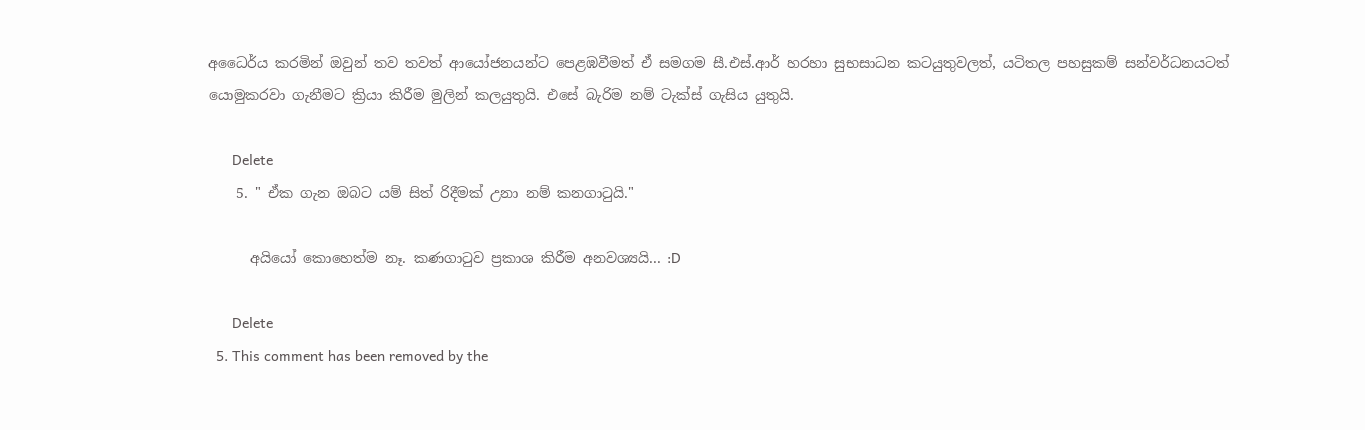අධෛර්ය කරමින් ඔවුන් තව තවත් ආයෝජනයන්ට පෙළඹවීමත් ඒ සමගම සී.එස්.ආර් හරහා සුභසාධන කටයුතුවලත්, යටිතල පහසුකම් සන්වර්ධනයටත් යොමුකරවා ගැනීමට ක්‍රියා කිරීම මුලින් කලයුතුයි. එසේ බැරිම නම් ටැක්ස් ගැසිය යුතුයි.

      Delete
    5. " ඒක ගැන ඔබට යම් සිත් රිදීමක් උනා නම් කනගාටුයි."

      අයියෝ කොහෙත්ම නෑ. කණගා‍ටුව ප්‍රකාශ කිරීම අනවශ්‍යයි... :D

      Delete
  5. This comment has been removed by the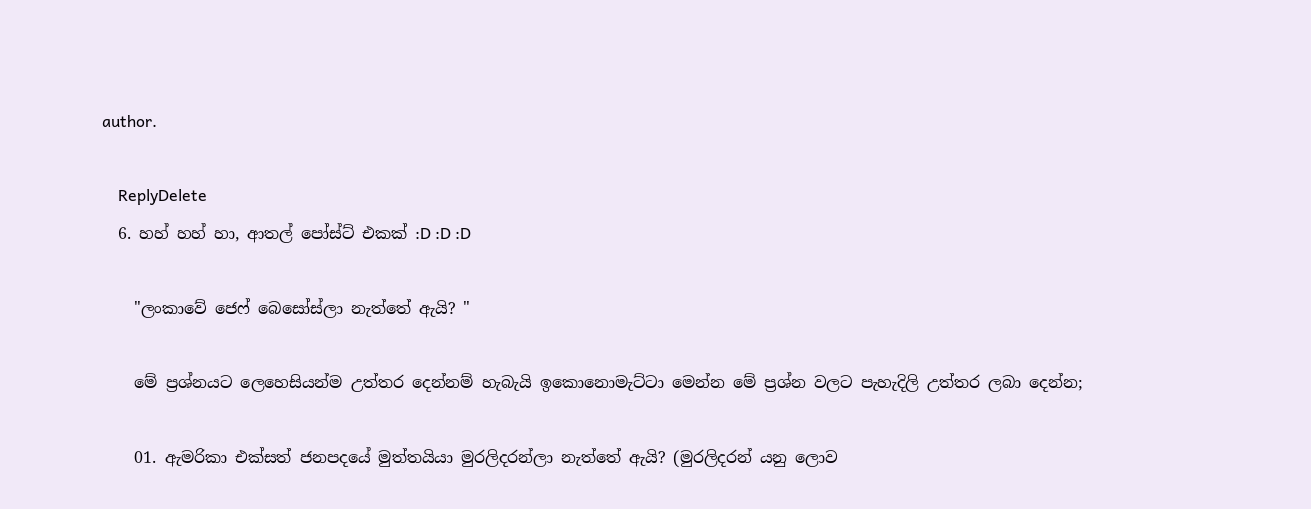author.

    ReplyDelete
  6. හහ් හහ් හා, ආතල් පෝස්ට් එකක් :D :D :D

    "ලංකාවේ ජෙෆ් බෙසෝස්ලා නැත්තේ ඇයි? "

    මේ ප්‍රශ්නයට ලෙහෙසියන්ම උත්තර දෙන්නම් හැබැයි ඉකොනොමැට්ටා මෙන්න මේ ප්‍රශ්න වලට පැහැදිලි උත්තර ලබා දෙන්න;

    01. ඇමරිකා එක්සත් ජනපදයේ මුත්තයියා මුරලිදරන්ලා නැත්තේ ඇයි? (මුරලිදරන් යනු ලොව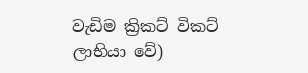වැඩිම ක්‍රිකට් විකට් ලාභියා වේ)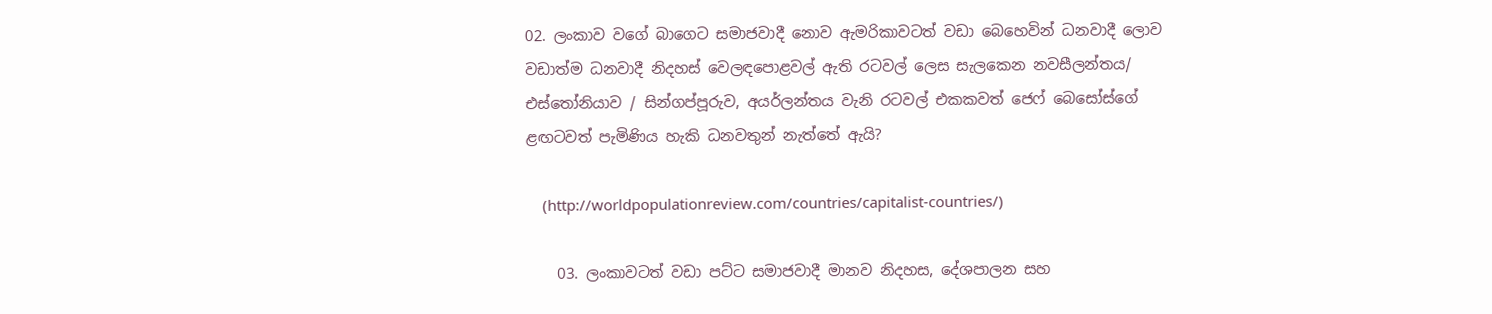02. ලංකාව වගේ බාගෙට සමාජවාදී නොව ඇමරිකාවටත් වඩා බෙහෙවින් ධනවාදී ලොව වඩාත්ම ධනවාදී නිදහස් වෙලඳපොළවල් ඇති රටවල් ලෙස සැලකෙන නවසීලන්තය/ එස්තෝනියාව / සින්ගප්පූරුව, අයර්ලන්තය වැනි රටවල් එකකවත් ජෙෆ් බෙසෝස්ගේ ළඟටවත් පැමිණිය හැකි ධනවතුන් නැත්තේ ඇයි?

    (http://worldpopulationreview.com/countries/capitalist-countries/)

    03. ලංකාවටත් වඩා පට්ට සමාජවාදී මානව නිදහස, දේශපාලන සහ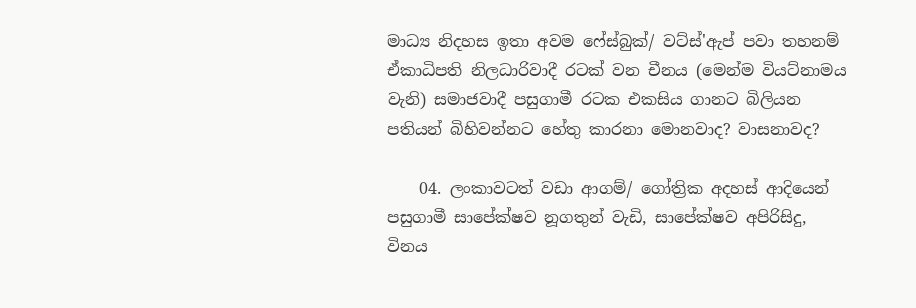මාධ්‍ය නිදහස ඉතා අවම ෆේස්බුක්/ වට්ස්'ඇප් පවා තහනම් ඒකාධිපති නිලධාරිවාදී රටක් වන චීනය (මෙන්ම වියට්නාමය වැනි) සමාජවාදී පසුගාමී රටක එකසිය ගානට බිලියන පතියන් බිහිවන්නට හේතු කාරනා මොනවාද? වාසනාවද?

    04. ලංකාවටත් වඩා ආගම්/ ගෝත්‍රික අදහස් ආදියෙන් පසුගාමී සාපේක්ෂව නූගතුන් වැඩි, සාපේක්ෂව අපිරිසිදු, විනය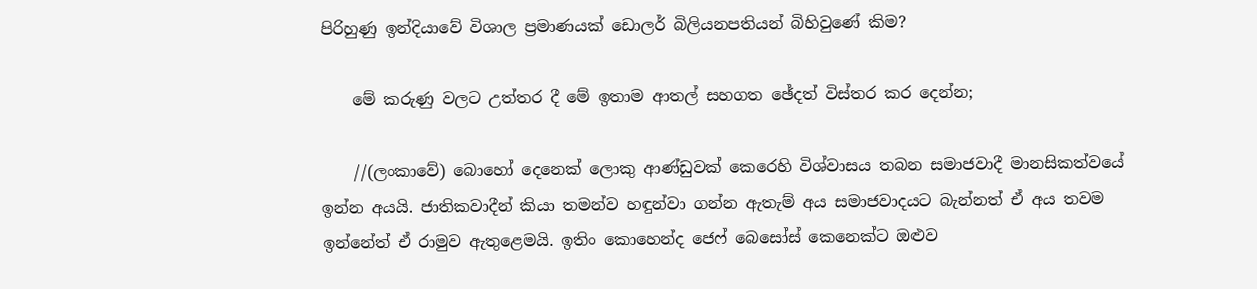පිරිහුණු ඉන්දියාවේ විශාල ප්‍රමාණයක් ඩොලර් බිලියනපතියන් බිහිවුණේ කිම?

    මේ කරුණු වලට උත්තර දී මේ ඉතාම ආතල් සහගත ඡේදත් විස්තර කර දෙන්න;

    //(ලංකාවේ) බොහෝ දෙනෙක් ලොකු ආණ්ඩුවක් කෙරෙහි විශ්වාසය තබන සමාජවාදී මානසිකත්වයේ ඉන්න අයයි. ජාතිකවාදීන් කියා තමන්ව හඳුන්වා ගන්න ඇතැම් අය සමාජවාදයට බැන්නත් ඒ අය තවම ඉන්නේත් ඒ රාමුව ඇතුළෙමයි. ඉතිං කොහෙන්ද ජෙෆ් බෙසෝස් කෙනෙක්ට ඔළුව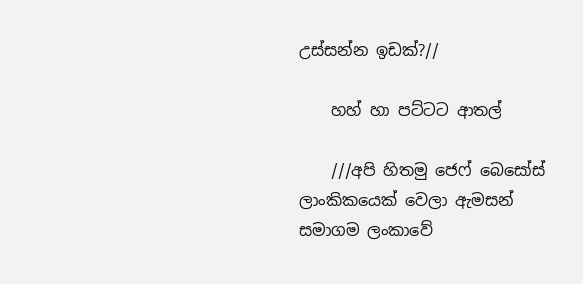උස්සන්න ඉඩක්?//

    හහ් හා පට්ටට ආතල්

    ///අපි හිතමු ජෙෆ් බෙසෝස් ලාංකිකයෙක් වෙලා ඇමසන් සමාගම ලංකාවේ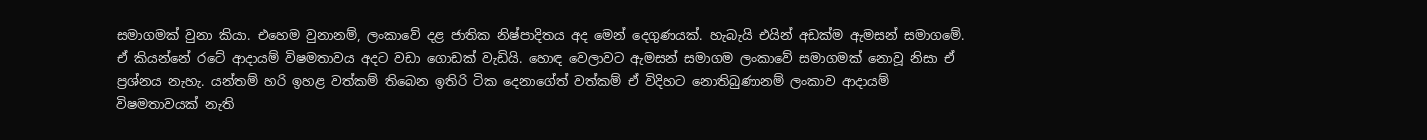සමාගමක් වුනා කියා. එහෙම වුනානම්, ලංකාවේ දළ ජාතික නිෂ්පාදිතය අද මෙන් දෙගුණයක්. හැබැයි එයින් අඩක්ම ඇමසන් සමාගමේ. ඒ කියන්නේ රටේ ආදායම් විෂමතාවය අදට වඩා ගොඩක් වැඩියි. හොඳ වෙලාවට ඇමසන් සමාගම ලංකාවේ සමාගමක් නොවූ නිසා ඒ ප්‍රශ්නය නැහැ. යන්තම් හරි ඉහළ වත්කම් තිබෙන ඉතිරි ටික දෙනාගේත් වත්කම් ඒ විදිහට නොතිබුණානම් ලංකාව ආදායම් විෂමතාවයක් නැති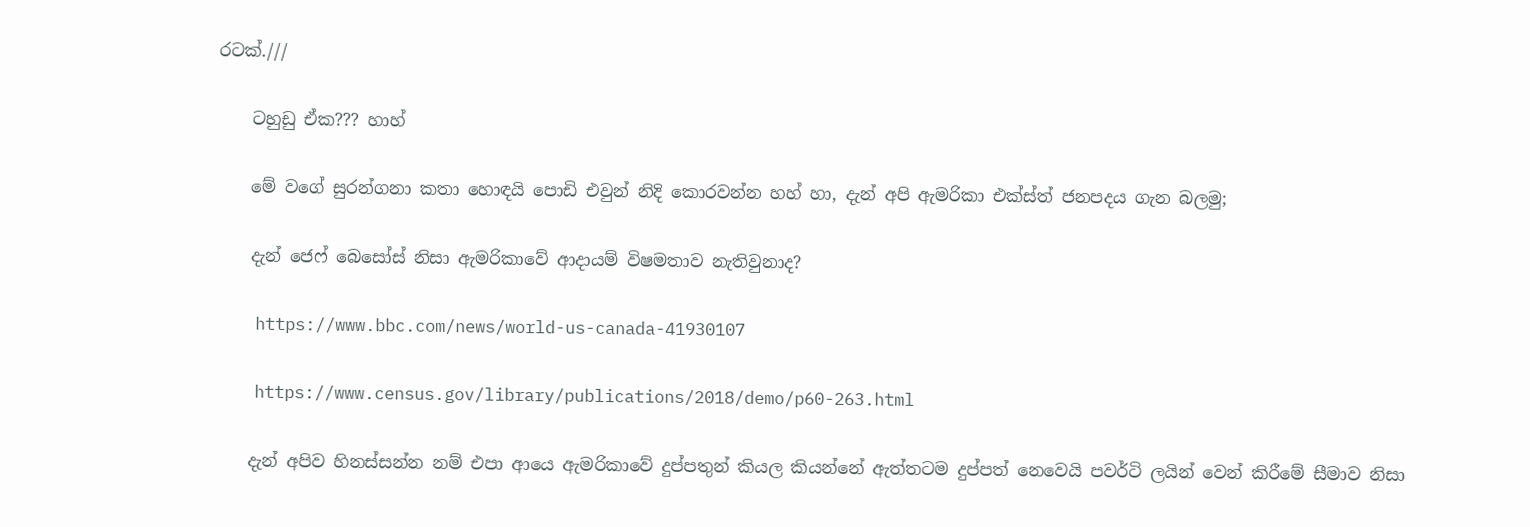රටක්.///

    ටහුඩු ඒක??? හාහ්

    මේ වගේ සුරන්ගනා කතා හොඳයි පොඩි එවුන් නිදි කොරවන්න හහ් හා, දැන් අපි ඇමරිකා එක්ස්ත් ජනපදය ගැන බලමු;

    දැන් ජෙෆ් බෙසෝස් නිසා ඇමරිකාවේ ආදායම් විෂමතාව නැතිවුනාද?

    https://www.bbc.com/news/world-us-canada-41930107

    https://www.census.gov/library/publications/2018/demo/p60-263.html

    දැන් අපිව හිනස්සන්න නම් එපා ආයෙ ඇමරිකාවේ දුප්පතුන් කියල කියන්නේ ඇත්තටම දුප්පත් නෙවෙයි පවර්ටි ලයින් වෙන් කිරීමේ සීමාව නිසා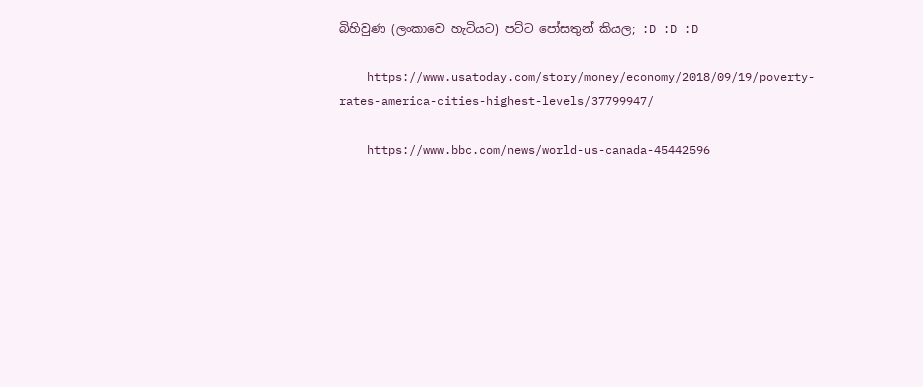බිහිවුණ (ලංකාවෙ හැටියට) පට්ට පෝසතුන් කියල; :D :D :D

    https://www.usatoday.com/story/money/economy/2018/09/19/poverty-rates-america-cities-highest-levels/37799947/

    https://www.bbc.com/news/world-us-canada-45442596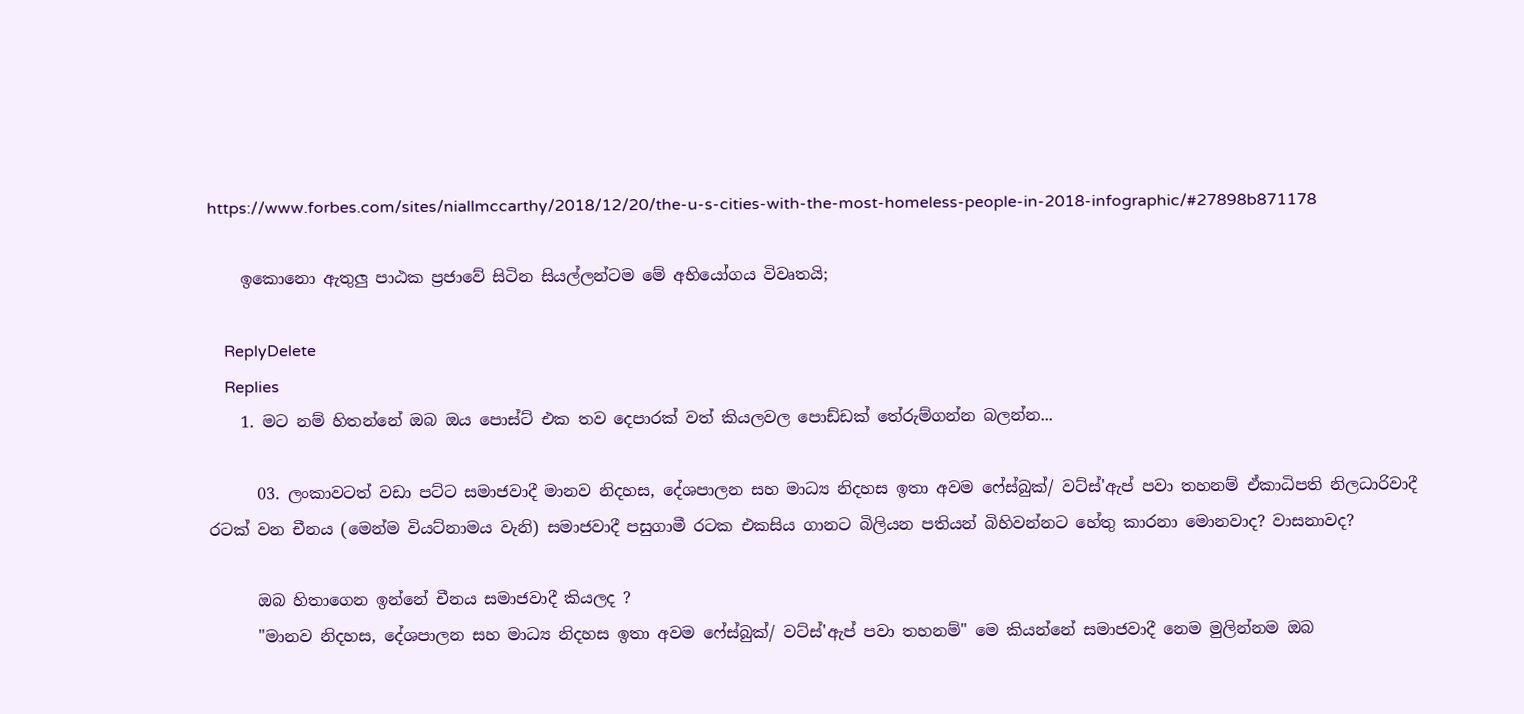https://www.forbes.com/sites/niallmccarthy/2018/12/20/the-u-s-cities-with-the-most-homeless-people-in-2018-infographic/#27898b871178

    ඉකොනො ඇතුලු පාඨක ප්‍රජාවේ සිටින සියල්ලන්ටම මේ අභියෝගය විවෘතයි;

    ReplyDelete
    Replies
    1. මට නම් හිතන්නේ ඔබ ඔය පොස්ට් එක තව දෙපාරක් වත් කියලවල පොඩ්ඩක් තේරුම්ගන්න බලන්න...

      03. ලංකාවටත් වඩා පට්ට සමාජවාදී මානව නිදහස, දේශපාලන සහ මාධ්‍ය නිදහස ඉතා අවම ෆේස්බුක්/ වට්ස්'ඇප් පවා තහනම් ඒකාධිපති නිලධාරිවාදී රටක් වන චීනය (මෙන්ම වියට්නාමය වැනි) සමාජවාදී පසුගාමී රටක එකසිය ගානට බිලියන පතියන් බිහිවන්නට හේතු කාරනා මොනවාද? වාසනාවද?

      ඔබ හිතාගෙන ඉන්නේ චීනය සමාජවාදී කියලද ?
      "මානව නිදහස, දේශපාලන සහ මාධ්‍ය නිදහස ඉතා අවම ෆේස්බුක්/ වට්ස්'ඇප් පවා තහනම්" මෙ කියන්නේ සමාජවාදී නෙම මුලින්නම ඔබ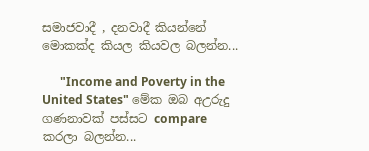සමාජවාදී , දනවාදී කියන්නේ මොකක්ද කියල කියවල බලන්න...

      "Income and Poverty in the United States" මේක ඔබ අඋරුදු ගණනාවක් පස්සට compare කරලා බලන්න...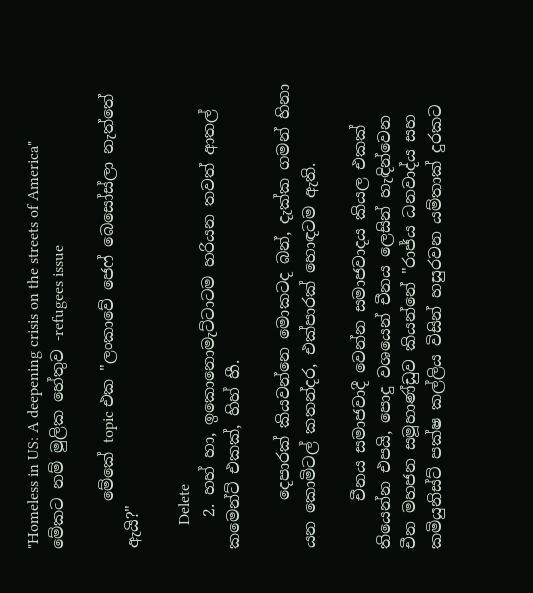"Homeless in US: A deepening crisis on the streets of America" මේකට නම් මුලික හේතුව -refugees issue

      මේකේ topic එක "ලංකාවේ ජෙෆ් බෙසෝස්ලා නැත්තේ ඇයි?"

      Delete
    2. හහ් හා, ඉකොනොමැට්ටාටම හරියන තවත් ආතල් කමෙන්ට් එකක්, හිහ් හී.

      දෙපාරක් කියවන්නෙ මොකටද බන්, දැක්ක ගමන් හිනා යන කොමිටල් කතන්දර, එක්පාරක් හොඳටම ඇති.

      චීනය සමාජවාදී වෙන්න සමාජවාදය කියල එකක් තියෙන්න එපයි, පොදු වශයෙන් චීනය ලෙසින් හැඳින්වෙන චීන මහජන සමූහාණ්ඩුව කියන්නේ "රාජ්ය ධනවාද්ය සහ කමියුනිස්ට් පක්ෂ කල්ලිය විසින් හසුරවන යම්තාක් දුරකට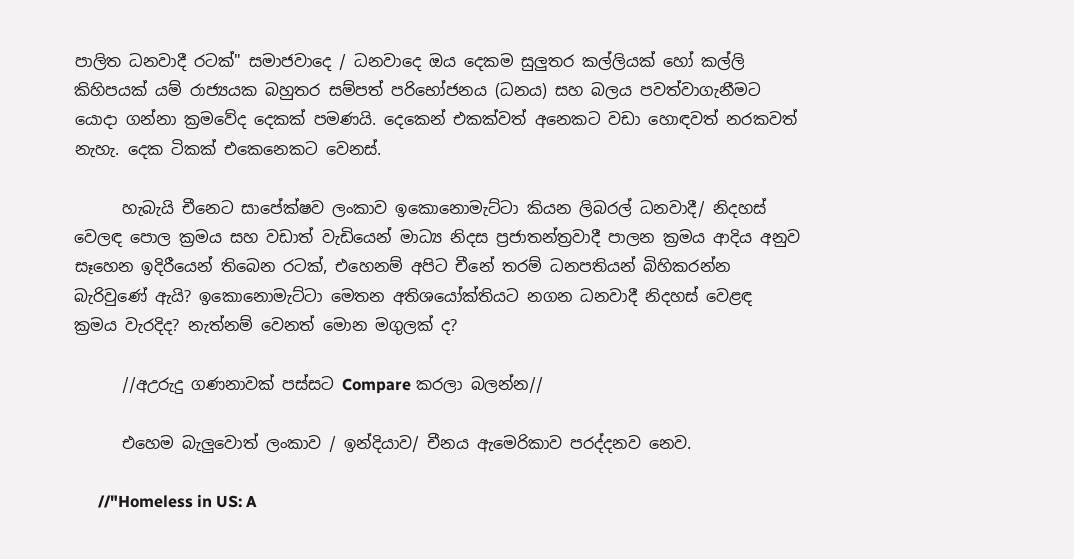පාලිත ධනවාදී රටක්" සමාජවාදෙ / ධනවාදෙ ඔය දෙකම සුලුතර කල්ලියක් හෝ කල්ලි කිහිපයක් යම් රාජ්‍යයක බහුතර සම්පත් පරිභෝජනය (ධනය) සහ බලය පවත්වාගැනීමට යොදා ගන්නා ක්‍රමවේද දෙකක් පමණයි. දෙකෙන් එකක්වත් අනෙකට වඩා හොඳවත් නරකවත් නැහැ. දෙක ටිකක් එකෙනෙකට වෙනස්.

      හැබැයි චීනෙට සාපේක්ෂව ලංකාව ඉකොනොමැට්ටා කියන ලිබරල් ධනවාදී/ නිදහස් වෙලඳ පොල ක්‍රමය සහ වඩාත් වැඩියෙන් මාධ්‍ය නිදස ප්‍රජාතන්ත්‍රවාදී පාලන ක්‍රමය ආදිය අනුව සෑහෙන ඉදිරීයෙන් තිබෙන රටක්, එහෙනම් අපිට චීනේ තරම් ධනපතියන් බිහිකරන්න බැරිවුණේ ඇයි? ඉකොනොමැට්ටා මෙතන අතිශයෝක්තියට නගන ධනවාදී නිදහස් වෙළඳ ක්‍රමය වැරදිද? නැත්නම් වෙනත් මොන මගුලක් ද?

      //අඋරුදු ගණනාවක් පස්සට Compare කරලා බලන්න//

      එහෙම බැලුවොත් ලංකාව / ඉන්දියාව/ චීනය ඇමෙරිකාව පරද්දනව නෙව.

      //"Homeless in US: A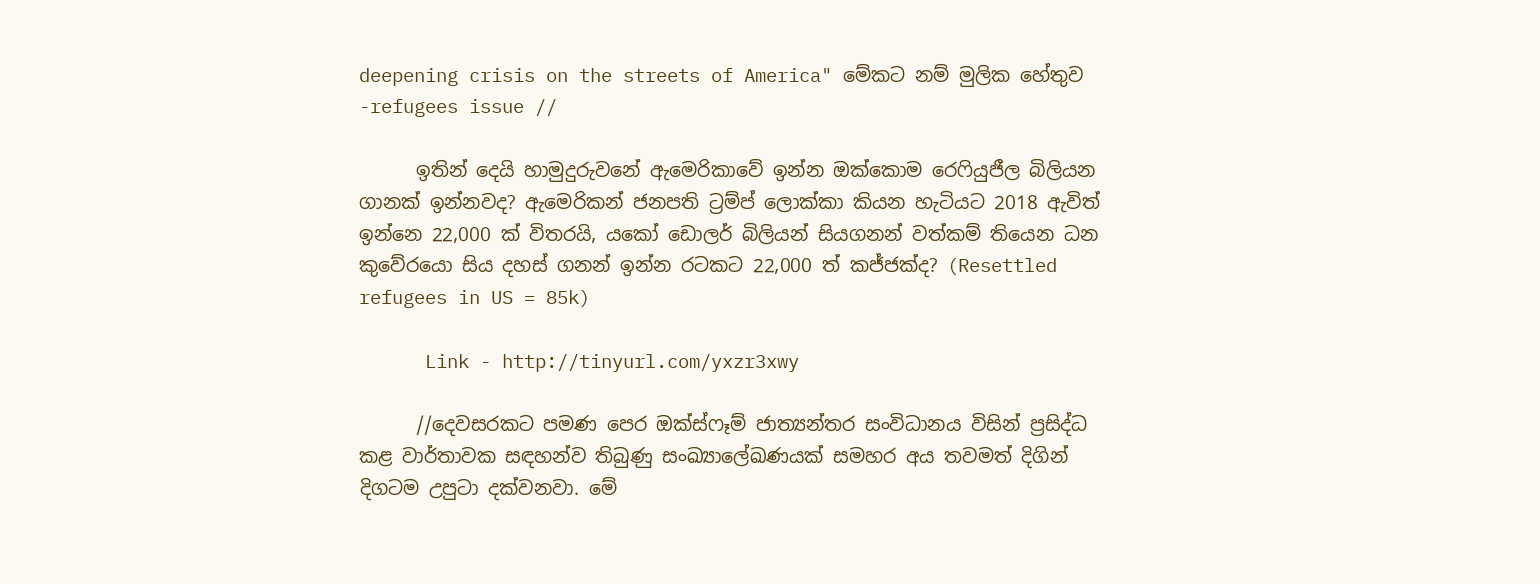deepening crisis on the streets of America" මේකට නම් මුලික හේතුව -refugees issue //

      ඉතින් දෙයි හාමුදුරුවනේ ඇමෙරිකාවේ ඉන්න ඔක්කොම රෙෆියුජීල බිලියන ගානක් ඉන්නවද? ඇමෙරිකන් ජනපති ට්‍රම්ප් ලොක්කා කියන හැටියට 2018 ඇවිත් ඉන්නෙ 22,000 ක් විතරයි, යකෝ ඩොලර් බිලියන් සියගනන් වත්කම් තියෙන ධන කුවේරයො සිය දහස් ගනන් ඉන්න රටකට 22,000 ත් කජ්ජක්ද? (Resettled refugees in US = 85k)

      Link - http://tinyurl.com/yxzr3xwy

      //දෙවසරකට පමණ පෙර ඔක්ස්ෆෑම් ජාත්‍යන්තර සංවිධානය විසින් ප්‍රසිද්ධ කළ වාර්තාවක සඳහන්ව තිබුණු සංඛ්‍යාලේඛණයක් සමහර අය තවමත් දිගින් දිගටම උපුටා දක්වනවා. මේ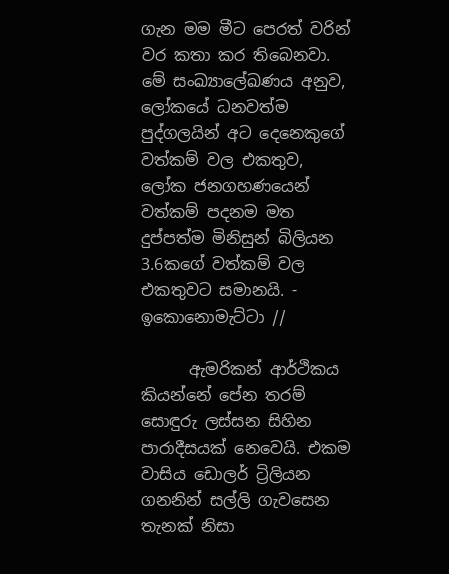ගැන මම මීට පෙරත් වරින් වර කතා කර තිබෙනවා. මේ සංඛ්‍යාලේඛණය අනුව, ලෝකයේ ධනවත්ම පුද්ගලයින් අට දෙනෙකුගේ වත්කම් වල එකතුව, ලෝක ජනගහණයෙන් වත්කම් පදනම මත දුප්පත්ම මිනිසුන් බිලියන 3.6කගේ වත්කම් වල එකතුවට සමානයි. - ඉකොනොමැට්ටා //

      ඇමරිකන් ආර්ථිකය කියන්නේ පේන තරම් සොඳුරු ලස්සන සිහින පාරාදීසයක් නෙවෙයි. එකම වාසිය ඩොලර් ට්‍රිලියන ගනනින් සල්ලි ගැවසෙන තැනක් නිසා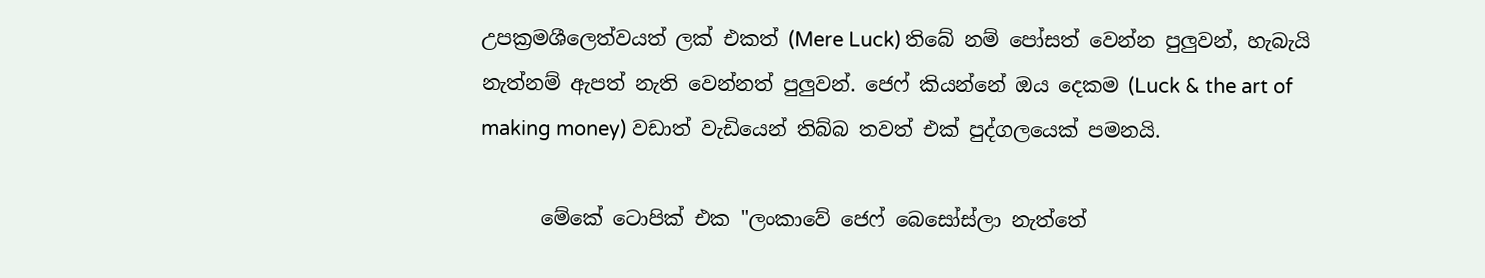උපක්‍රමශීලෙත්වයත් ලක් එකත් (Mere Luck) තිබේ නම් පෝසත් වෙන්න පුලුවන්, හැබැයි නැත්නම් ඇපත් නැති වෙන්නත් පුලුවන්. ජෙෆ් කියන්නේ ඔය දෙකම (Luck & the art of making money) වඩාත් වැඩියෙන් තිබ්බ තවත් එක් පුද්ගලයෙක් පමනයි.

      මේකේ ටොපික් එක "ලංකාවේ ජෙෆ් බෙසෝස්ලා නැත්තේ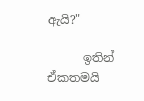ඇයි?"

      ඉතින් ඒකතමයි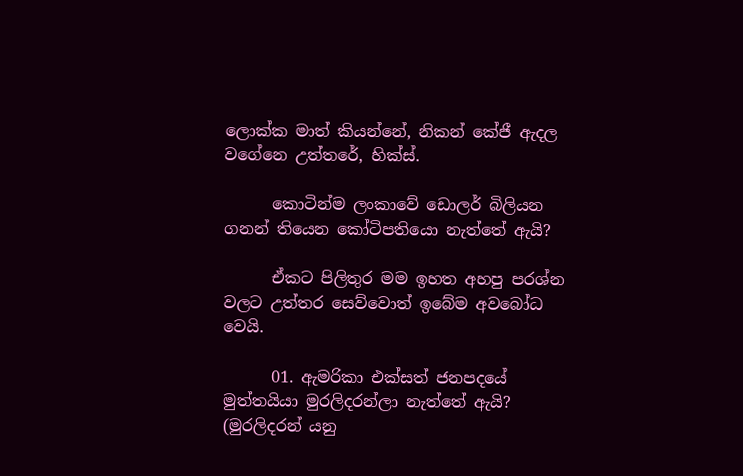ලොක්ක මාත් කියන්නේ, නිකන් කේජී ඇදල වගේනෙ උත්තරේ, හික්ස්.

      කොටින්ම ලංකාවේ ඩොලර් බිලියන ගනන් තියෙන කෝටිපතියො නැත්තේ ඇයි?

      ඒකට පිලිතුර මම ඉහත අහපු පරශ්න වලට උත්තර සෙව්වොත් ඉබේම අවබෝධ වෙයි.

      01. ඇමරිකා එක්සත් ජනපදයේ මුත්තයියා මුරලිදරන්ලා නැත්තේ ඇයි? (මුරලිදරන් යනු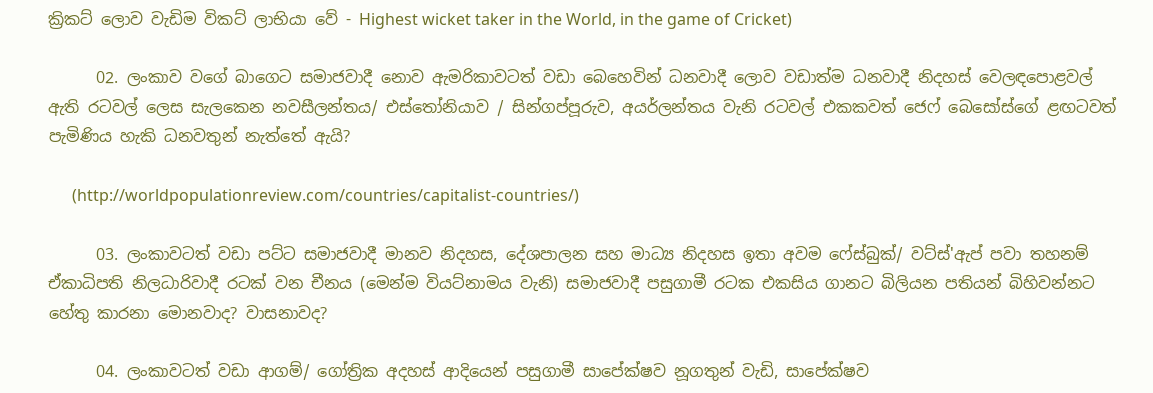ක්‍රිකට් ලොව වැඩිම විකට් ලාභියා වේ - Highest wicket taker in the World, in the game of Cricket)

      02. ලංකාව වගේ බාගෙට සමාජවාදී නොව ඇමරිකාවටත් වඩා බෙහෙවින් ධනවාදී ලොව වඩාත්ම ධනවාදී නිදහස් වෙලඳපොළවල් ඇති රටවල් ලෙස සැලකෙන නවසීලන්තය/ එස්තෝනියාව / සින්ගප්පූරුව, අයර්ලන්තය වැනි රටවල් එකකවත් ජෙෆ් බෙසෝස්ගේ ළඟටවත් පැමිණිය හැකි ධනවතුන් නැත්තේ ඇයි?

      (http://worldpopulationreview.com/countries/capitalist-countries/)

      03. ලංකාවටත් වඩා පට්ට සමාජවාදී මානව නිදහස, දේශපාලන සහ මාධ්‍ය නිදහස ඉතා අවම ෆේස්බුක්/ වට්ස්'ඇප් පවා තහනම් ඒකාධිපති නිලධාරිවාදී රටක් වන චීනය (මෙන්ම වියට්නාමය වැනි) සමාජවාදී පසුගාමී රටක එකසිය ගානට බිලියන පතියන් බිහිවන්නට හේතු කාරනා මොනවාද? වාසනාවද?

      04. ලංකාවටත් වඩා ආගම්/ ගෝත්‍රික අදහස් ආදියෙන් පසුගාමී සාපේක්ෂව නූගතුන් වැඩි, සාපේක්ෂව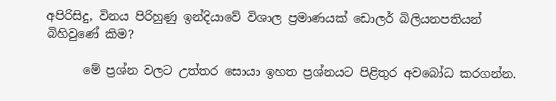අපිරිසිදු, විනය පිරිහුණු ඉන්දියාවේ විශාල ප්‍රමාණයක් ඩොලර් බිලියනපතියන් බිහිවුණේ කිම?

      මේ ප්‍රශ්න වලට උත්තර සොයා ඉහත ප්‍රශ්නයට පිළිතුර අවබෝධ කරගන්න.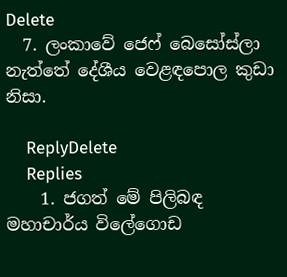Delete
  7. ලංකාවේ ජෙෆ් බෙසෝස්ලා නැත්තේ දේශීය වෙළඳපොල කුඩා නිසා.

    ReplyDelete
    Replies
    1. ජගත් මේ පිලිබඳ මහාචාර්ය විලේගොඩ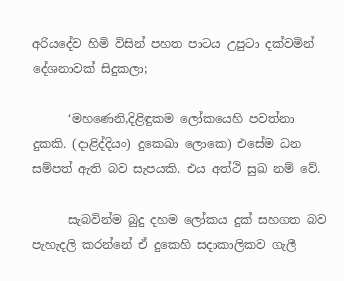අරියදේව හිමි විසින් පහත පාටය උපුටා දක්වමින් දේශනාවක් සිදුකලා;

      ‘මහණෙනි,දිළිඳුකම ලෝකයෙහි පවත්නා දුකකි. (දාළිද්දියං) දුකෙඛා ලොකෙ) එසේම ධන සම්පත් ඇති බව සැපයකි. එය අත්ථි සුඛ නම් වේ.

      සැබවින්ම බුදු දහම ලෝකය දුක් සහගත බව පැහැදලි කරන්නේ ඒ දුකෙහි සදාකාලිකව ගැලී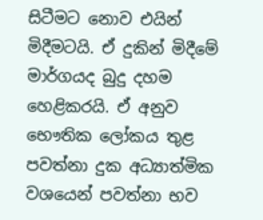සිටීමට නොව එයින් මිදීමටයි. ඒ දුකින් මිදීමේ මාර්ගයද බුදු දහම හෙළිකරයි. ඒ අනුව භෞතික ලෝකය තුළ පවත්නා දුක අධ්‍යාත්මික වශයෙන් පවත්නා භව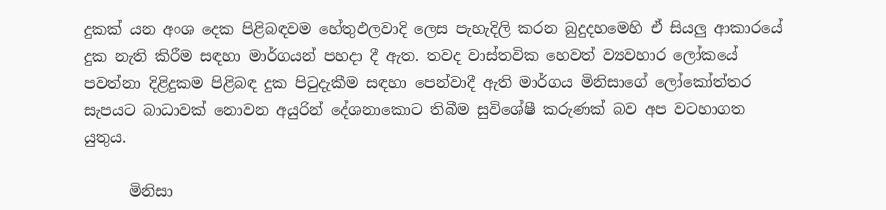දුකක් යන අංශ දෙක පිළිබඳවම හේතුඵලවාදි ලෙස පැහැදිලි කරන බුදුදහමෙහි ඒ සියලු ආකාරයේ දුක නැති කිරීම සඳහා මාර්ගයන් පහදා දී ඇත. තවද වාස්තවික හෙවත් ව්‍යවහාර ලෝකයේ පවත්නා දිළිදුකම පිළිබඳ දුක පිටුදැකීම සඳහා පෙන්වාදී ඇති මාර්ගය මිනිසාගේ ලෝකෝත්තර සැපයට බාධාවක් නොවන අයුරින් දේශනාකොට තිබීම සුවිශේෂී කරුණක් බව අප වටහාගත යුතුය.

      මිනිසා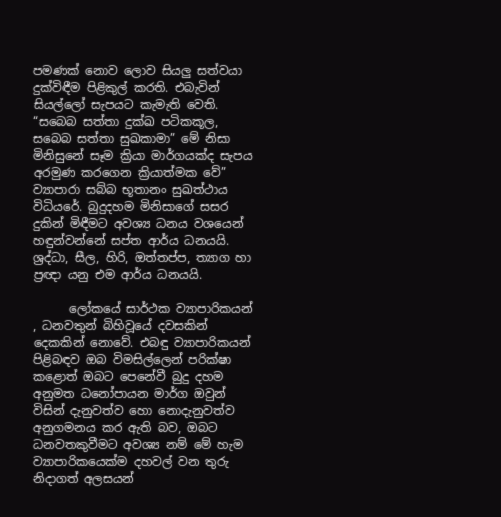පමණක් නොව ලොව සියලු සත්වයා දුක්විඳීම පිළිකුල් කරති. එබැවින් සියල්ලෝ සැපයට කැමැති වෙති. “සබෙබ සත්තා දුක්ඛ පටිකකූල, සබෙබ සත්තා සුඛකාමා” මේ නිසා මිනිසුනේ සෑම ක්‍රියා මාර්ගයක්ද සැපය අරමුණ කරගෙන ක්‍රියාත්මක වේ” ව්‍යාපාරා සබ්බ භූතානං සුඛත්ථාය විධියරේ. බුදුදහම මිනිසාගේ සසර දුකින් මිඳීමට අවශ්‍ය ධනය වශයෙන් හඳුන්වන්නේ සප්ත ආර්ය ධනයයි. ශ්‍රද්ධා, සීල, හිරි, ඔත්තප්ප, ත්‍යාග හා ප්‍රඥා යනු එම ආර්ය ධනයයි.

      ලෝකයේ සාර්ථක ව්‍යාපාරිකයන් , ධනවතුන් බිහිවූයේ දවසකින් දෙකකින් නොවේ. එබඳු ව්‍යාපාරිකයන් පිළිබඳව ඔබ විමසිල්ලෙන් පරික්ෂා කළොත් ඔබට පෙනේවී බුදු දහම අනුමත ධනෝපායන මාර්ග ඔවුන් විසින් දැනුවත්ව හො නොදැනුවත්ව අනුගමනය කර ඇති බව, ඔබට ධනවතකුවීමට අවශ්‍ය නම් මේ හැම ව්‍යාපාරිකයෙක්ම දහවල් වන තුරු නිදාගත් අලසයන්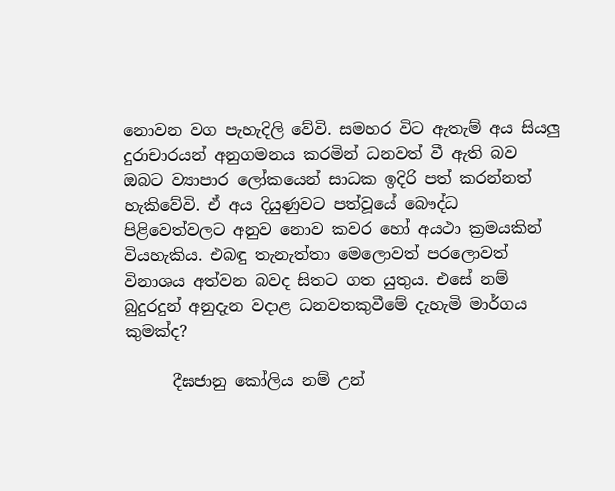නොවන වග පැහැදිලි වේවි. සමහර විට ඇතැම් අය සියලු දුරාචාරයන් අනුගමනය කරමින් ධනවත් වී ඇති බව ඔබට ව්‍යාපාර ලෝකයෙන් සාධක ඉදිරි පත් කරන්නත් හැකිවේවි. ඒ අය දියුණුවට පත්වූයේ බෞද්ධ පිළිවෙත්වලට අනුව නොව කවර හෝ අයථා ක්‍රමයකින් වියහැකිය. එබඳු තැනැත්තා මෙලොවත් පරලොවත් විනාශය අත්වන බවද සිතට ගත යුතුය. එසේ නම් බුදුරදුන් අනුදැන වදාළ ධනවතකුවීමේ දැහැමි මාර්ගය කුමක්ද?

      දීඝජානු කෝලිය නම් උන්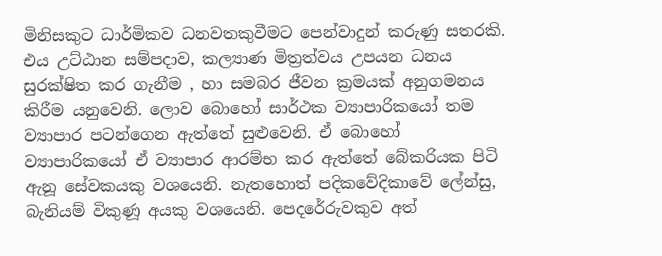මිනිසකුට ධාර්මිකව ධනවතකුවීමට පෙන්වාදුන් කරුණු සතරකි. එය උට්ඨාන සම්පදාව, කල්‍යාණ මිත්‍රත්වය උපයන ධනය සුරක්ෂිත කර ගැනීම , හා සමබර ජීවන ක්‍රමයක් අනුගමනය කිරීම යනුවෙනි. ලොව බොහෝ සාර්ථක ව්‍යාපාරිකයෝ තම ව්‍යාපාර පටන්ගෙන ඇත්තේ සුළුවෙනි. ඒ බොහෝ ව්‍යාපාරිකයෝ ඒ ව්‍යාපාර ආරම්භ කර ඇත්තේ බේකරියක පිටි ඇනූ සේවකයකු වශයෙනි. නැතහොත් පදිකවේදිකාවේ ලේන්සු, බැනියම් විකුණූ අයකු වශයෙනි. පෙදරේරුවකුව අත්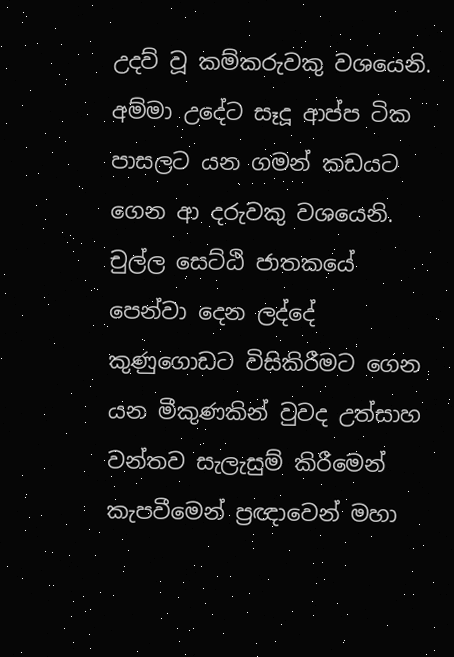උදව් වූ කම්කරුවකු වශයෙනි. අම්මා උදේට සෑදූ ආප්ප ටික පාසලට යන ගමන් කඩයට ගෙන ආ දරුවකු වශයෙනි. චුල්ල සෙට්ඨි ජාතකයේ පෙන්වා දෙන ලද්දේ කුණුගොඩට විසිකිරීමට ගෙන යන මීකුණකින් වුවද උත්සාහ වන්තව සැලැසුම් කිරීමෙන් කැපවීමෙන් ප්‍රඥාවෙන් මහා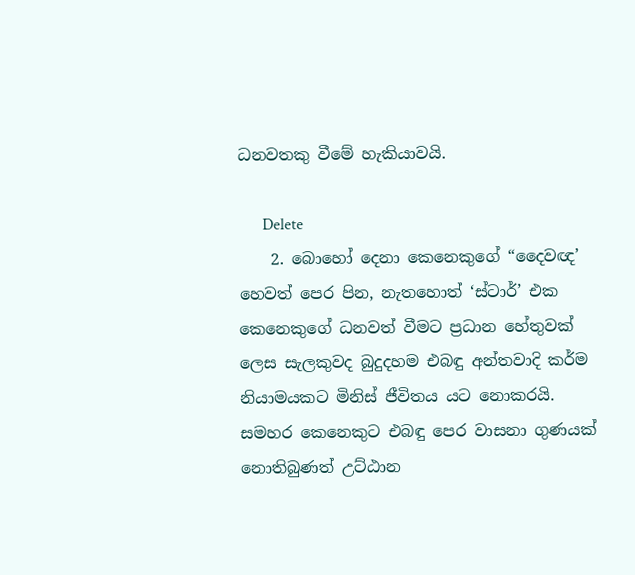ධනවතකු වීමේ හැකියාවයි.

      Delete
    2. බොහෝ දෙනා කෙනෙකුගේ “දෛවඥ’ හෙවත් පෙර පින, නැතහොත් ‘ස්ටාර්’ එක කෙනෙකුගේ ධනවත් වීමට ප්‍රධාන හේතුවක් ලෙස සැලකුවද බුදුදහම එබඳු අන්තවාදි කර්ම නියාමයකට මිනිස් ජීවිතය යට නොකරයි. සමහර කෙනෙකුට එබඳු පෙර වාසනා ගුණයක් නොතිබුණත් උට්ඨාන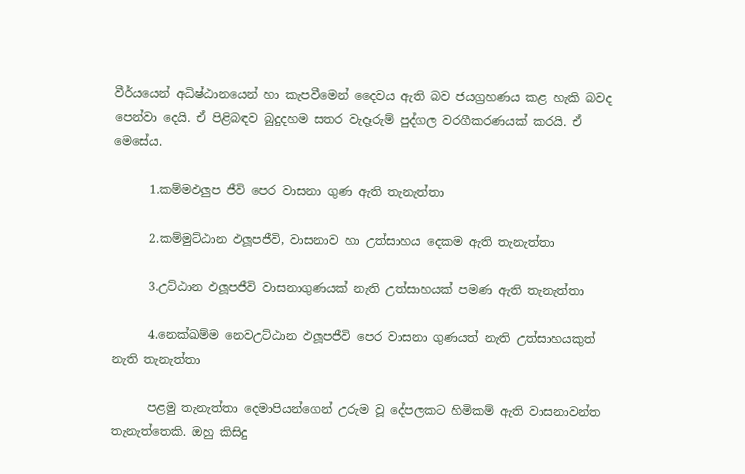වීර්යයෙන් අධිෂ්ඨානයෙන් හා කැපවීමෙන් දෛවය ඇති බව ජයග්‍රහණය කළ හැකි බවද පෙන්වා දෙයි. ඒ පිළිබඳව බුදුදහම සතර වැදෑරුම් පුද්ගල වරගීකරණයක් කරයි. ඒ මෙසේය.

      1.කම්මඵලුප ජීවි පෙර වාසනා ගුණ ඇති තැනැත්තා

      2.කම්මුට්ඨාන ඵලූපජීවි, වාසනාව හා උත්සාහය දෙකම ඇති තැනැත්තා

      3.උට්ඨාන ඵලූපජීවි වාසනාගුණයක් නැති උත්සාහයක් පමණ ඇති තැනැත්තා

      4.නෙක්ඛම්ම නෙවඋට්ඨාන ඵලූපජීවි පෙර වාසනා ගුණයත් නැති උත්සාහයකුත් නැති තැනැත්තා

      පළමු තැනැත්තා දෙමාපියන්ගෙන් උරුම වූ දේපලකට හිමිකම් ඇති වාසනාවන්ත තැනැත්තෙකි. ඔහු කිසිදු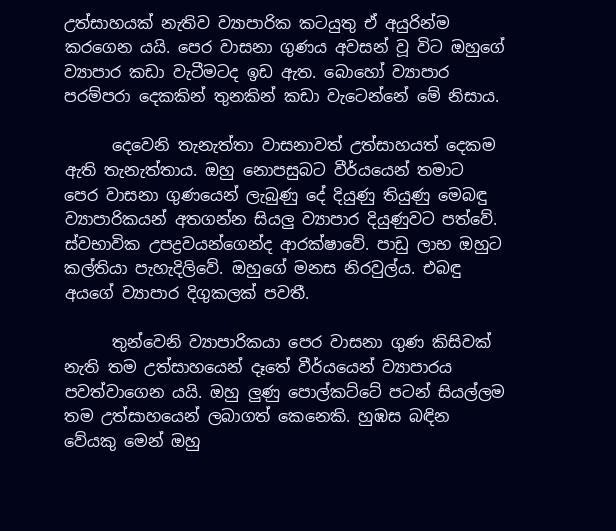උත්සාහයක් නැතිව ව්‍යාපාරික කටයුතු ඒ අයුරින්ම කරගෙන යයි. පෙර වාසනා ගුණය අවසන් වූ විට ඔහුගේ ව්‍යාපාර කඩා වැටීමටද ඉඩ ඇත. බොහෝ ව්‍යාපාර පරම්පරා දෙකකින් තුනකින් කඩා වැටෙන්නේ මේ නිසාය.

      දෙවෙනි තැනැත්තා වාසනාවත් උත්සාහයත් දෙකම ඇති තැනැත්තාය. ඔහු නොපසුබට වීර්යයෙන් තමාට පෙර වාසනා ගුණයෙන් ලැබුණු දේ දියුණු තියුණු මෙබඳු ව්‍යාපාරිකයන් අතගන්න සියලු ව්‍යාපාර දියුණුවට පත්වේ. ස්වභාවික උපද්‍රවයන්ගෙන්ද ආරක්ෂාවේ. පාඩු ලාභ ඔහුට කල්තියා පැහැදිලිවේ. ඔහුගේ මනස නිරවුල්ය. එබඳු අයගේ ව්‍යාපාර දිගුකලක් පවතී.

      තුන්වෙනි ව්‍යාපාරිකයා පෙර වාසනා ගුණ කිසිවක් නැති තම උත්සාහයෙන් දෑතේ වීර්යයෙන් ව්‍යාපාරය පවත්වාගෙන යයි. ඔහු ලුණු පොල්කට්ටේ පටන් සියල්ලම තම උත්සාහයෙන් ලබාගත් කෙනෙකි. හුඹස බඳින වේයකු මෙන් ඔහු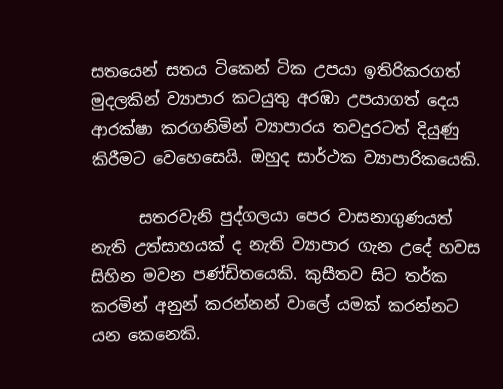සතයෙන් සතය ටිකෙන් ටික උපයා ඉතිරිකරගත් මුදලකින් ව්‍යාපාර කටයුතු අරඹා උපයාගත් දෙය ආරක්ෂා කරගනිමින් ව්‍යාපාරය තවදුරටත් දියුණු කිරීමට වෙහෙසෙයි. ඔහුද සාර්ථක ව්‍යාපාරිකයෙකි.

      සතරවැනි පුද්ගලයා පෙර වාසනාගුණයත් නැති උත්සාහයක් ද නැති ව්‍යාපාර ගැන උදේ හවස සිහින මවන පණ්ඩිතයෙකි. කුසීතව සිට තර්ක කරමින් අනුන් කරන්නන් වාලේ යමක් කරන්නට යන කෙනෙකි.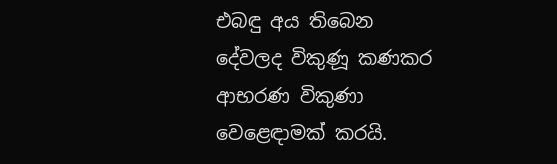එබඳු අය තිබෙන දේවලද විකුණූ කණකර ආභරණ විකුණා වෙළෙඳාමක් කරයි.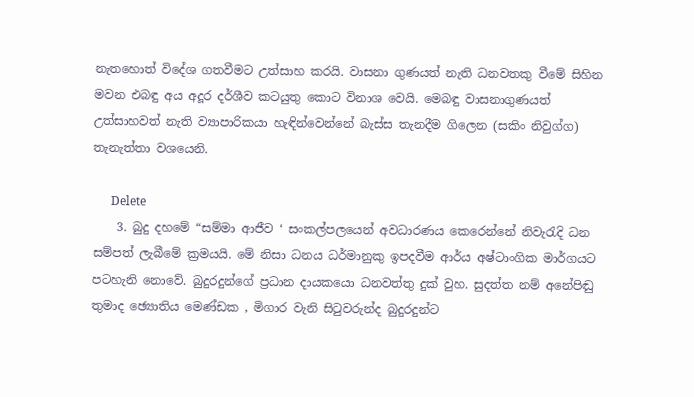නැතහොත් විදේශ ගතවීමට උත්සාහ කරයි. වාසනා ගුණයත් නැති ධනවතකු වීමේ සිහින මවන එබඳු අය අදූර දර්ශීව කටයුතු කොට විනාශ වෙයි. මෙබඳු වාසනාගුණයත් උත්සාහවත් නැති ව්‍යාපාරිකයා හැඳින්වෙන්නේ බැස්ස තැනදීම ගිලෙන (සකිං නිවුග්ග) තැනැත්තා වශයෙනි.

      Delete
    3. බුදු දහමේ “සම්මා ආජීව ‘ සංකල්පලයෙන් අවධාරණය කෙරෙන්නේ නිවැරැදි ධන සම්පත් ලැබීමේ ක්‍රමයයි. මේ නිසා ධනය ධර්මානුකු ඉපදවීම ආර්ය අෂ්ටාංගික මාර්ගයට පටහැනි නොවේ. බුදුරදුන්ගේ ප්‍රධාන දායකයො ධනවත්තු දුක් වුහ. සුදත්ත නම් අනේපිඬු තුමාද ඡ්‍යොතිය මෙණ්ඩක , මිගාර වැනි සිටුවරුන්ද බුදුරදුන්ට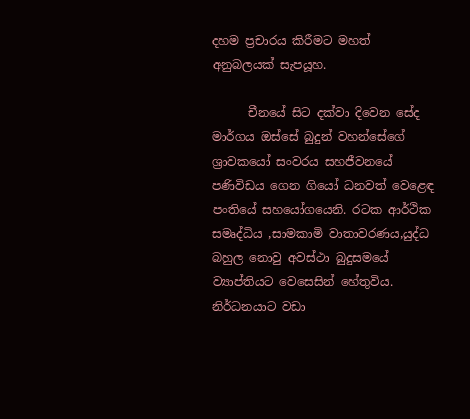දහම ප්‍රචාරය කිරීමට මහත් අනුබලයක් සැපයූහ.

      චීනයේ සිට දක්වා දිවෙන සේද මාර්ගය ඔස්සේ බුදුන් වහන්සේගේ ශ්‍රාවකයෝ සංවරය සහජීවනයේ පණිවිඩය ගෙන ගියෝ ධනවත් වෙළෙඳ පංතියේ සහයෝගයෙනි. රටක ආර්ථික සමෘද්ධිය ,සාමකාමි වාතාවරණය,යුද්ධ බහුල නොවු අවස්ථා බුදුසමයේ ව්‍යාප්තියට වෙසෙසින් හේතුවිය. නිර්ධනයාට වඩා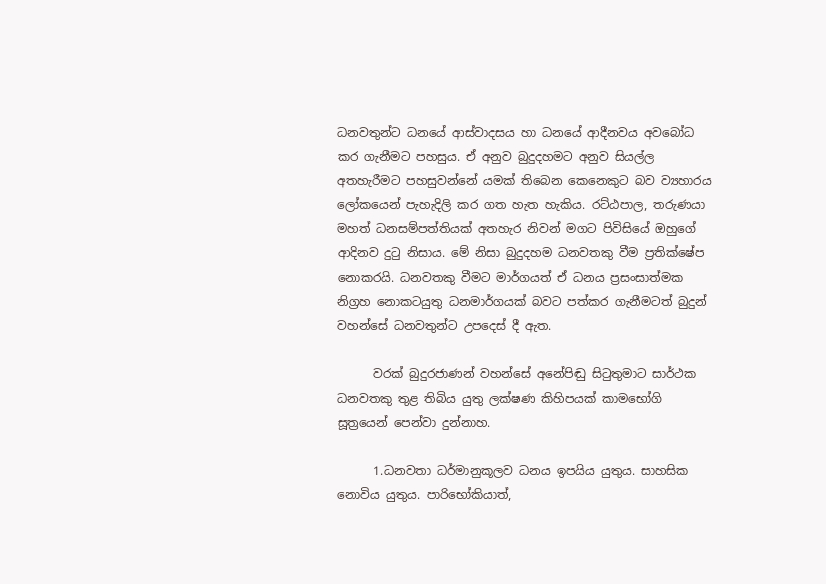ධනවතුන්ට ධනයේ ආස්වාදසය හා ධනයේ ආදීනවය අවබෝධ කර ගැනීමට පහසුය. ඒ අනුව බුදුදහමට අනුව සියල්ල අතහැරීමට පහසුවන්නේ යමක් තිබෙන කෙනෙකුට බව ව්‍යහාරය ලෝකයෙන් පැහැදිලි කර ගත හැත හැකිය. රට්ඨපාල, තරුණයා මහත් ධනසම්පත්තියක් අතහැර නිවන් මගට පිවිසියේ ඔහුගේ ආදිනව දුටු නිසාය. මේ නිසා බුදුදහම ධනවතකු වීම ප්‍රතික්ෂේප නොකරයි. ධනවතකු වීමට මාර්ගයත් ඒ ධනය ප්‍රසංසාත්මක නිග්‍රහ නොකටයුතු ධනමාර්ගයක් බවට පත්කර ගැනීමටත් බුදුන් වහන්සේ ධනවතුන්ට උපදෙස් දී ඇත.

      වරක් බුදුරජාණන් වහන්සේ අනේපිඬු සිටුතුමාට සාර්ථක ධනවතකු තුළ තිබිය යුතු ලක්ෂණ කිහිපයක් කාමභෝගි සූත්‍රයෙන් පෙන්වා දුන්නාහ.

      1.ධනවතා ධර්මානුකූලව ධනය ඉපයිය යුතුය. සාහසික නොවිය යුතුය. පාරිභෝකියාත්,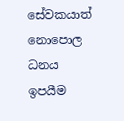සේවකයාත් නොපොල ධනය ඉපයීම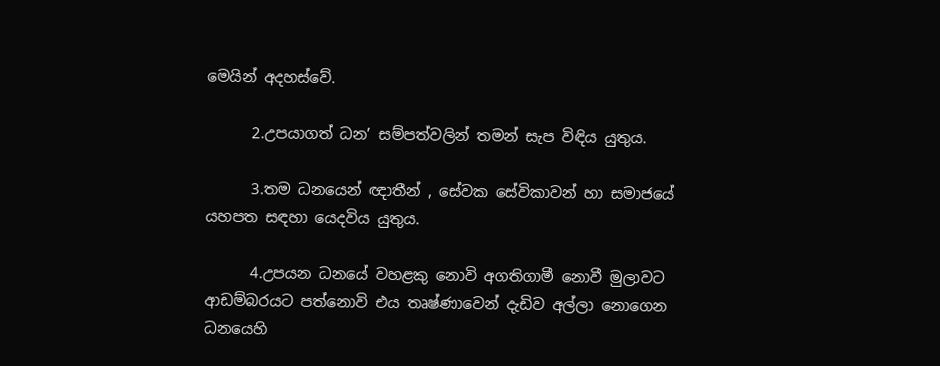මෙයින් අදහස්වේ.

      2.උපයාගත් ධන’ සම්පත්වලින් තමන් සැප විඳිය යුතුය.

      3.තම ධනයෙන් ඥාතීන් , සේවක සේවිකාවන් හා සමාජයේ යහපත සඳහා යෙදවිය යුතුය.

      4.උපයන ධනයේ වහළකු නොවි අගතිගාමී නොවී මුලාවට ආඩම්බරයට පත්නොවි එය තෘෂ්ණාවෙන් දැඩිව අල්ලා නොගෙන ධනයෙහි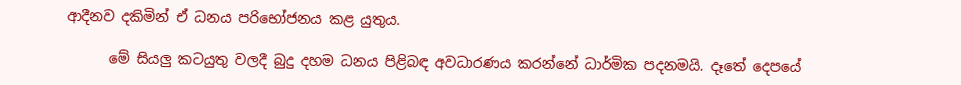ආදීනව දකිමින් ඒ ධනය පරිභෝජනය කළ යුතුය.

      මේ සියලු කටයුතු වලදී බුදු දහම ධනය පිළිබඳ අවධාරණය කරන්නේ ධාර්මික පදනමයි. දෑතේ දෙපයේ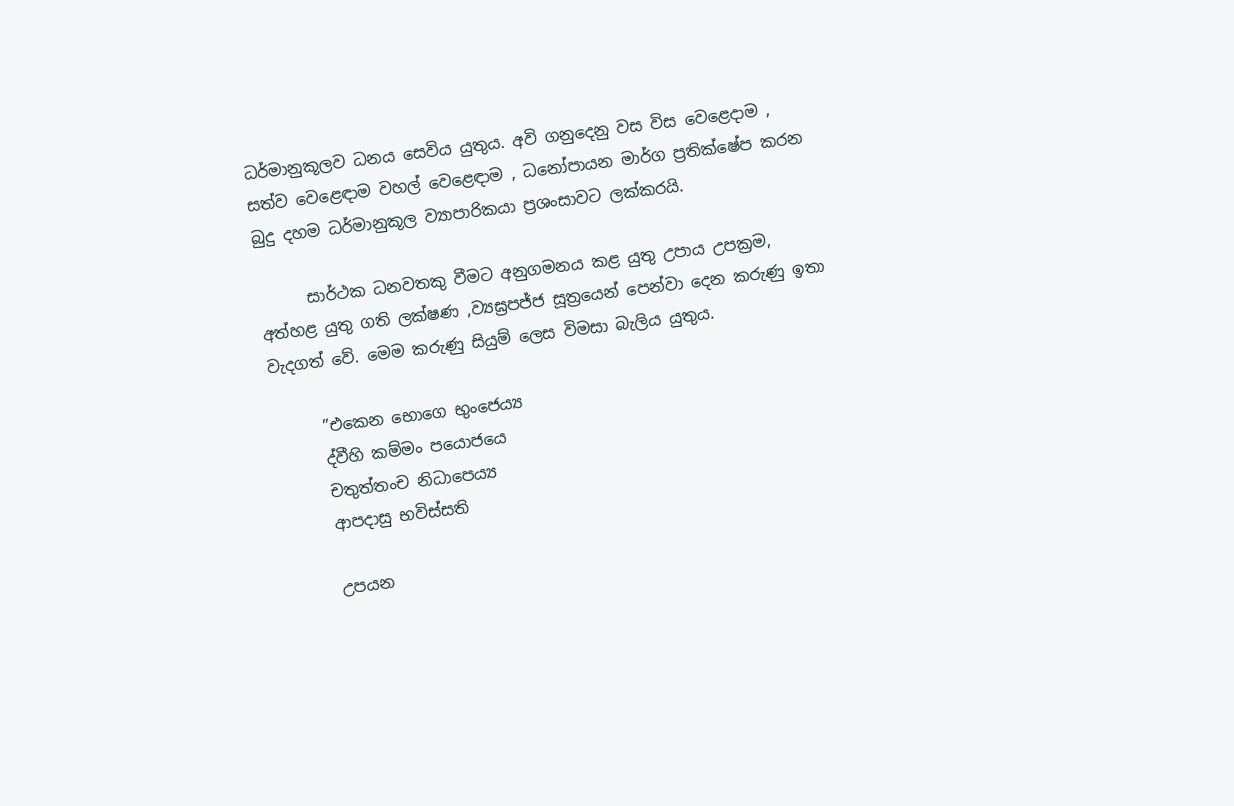ධර්මානුකූලව ධනය සෙවිය යුතුය. අවි ගනුදෙනු වස විස වෙළෙදාම , සත්ව වෙළෙඳාම වහල් වෙළෙඳාම , ධනෝපායන මාර්ග ප්‍රතික්ෂේප කරන බුදු දහම ධර්මානුකූල ව්‍යාපාරිකයා ප්‍රශංසාවට ලක්කරයි.

      සාර්ථක ධනවතකු වීමට අනුගමනය කළ යුතු උපාය උපක්‍රම, අත්හළ යුතු ගති ලක්ෂණ ,ව්‍යඝ්‍රපජ්ජ සූත්‍රයෙන් පෙන්වා දෙන කරුණු ඉතා වැදගත් වේ. මෙම කරුණු සියුම් ලෙස විමසා බැලිය යුතුය.

      ”එකෙන භොගෙ භුංජෙය්‍ය
      ද්වීහි කම්මං පයොජයෙ
      චතුත්තංච නිධාපෙය්‍ය
      ආපදාසු භවිස්සති

      උපයන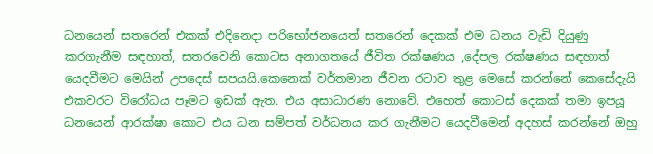ධනයෙන් සතරෙන් එකක් එදිනෙදා පරිභෝජනයෙත් සතරෙන් දෙකක් එම ධනය වැඩි දියුණු කරගැනීම සඳහාත්, සතරවෙනි කොටස අනාගතයේ ජීවිත රක්ෂණය ,දේපල රක්ෂණය සඳහාත් යෙදවීමට මෙයින් උපදෙස් සපයයි.කෙනෙක් වර්තමාන ජීවන රටාව තුළ මෙසේ කරන්නේ කෙසේදැයි එකවරට විරෝධය පෑමට ඉඩක් ඇත. එය අසාධාරණ නොවේ. එහෙත් කොටස් දෙකක් තමා ඉපයූ ධනයෙන් ආරක්ෂා කොට එය ධන සම්පත් වර්ධනය කර ගැනීමට යෙදවීමෙන් අදහස් කරන්නේ ඔහු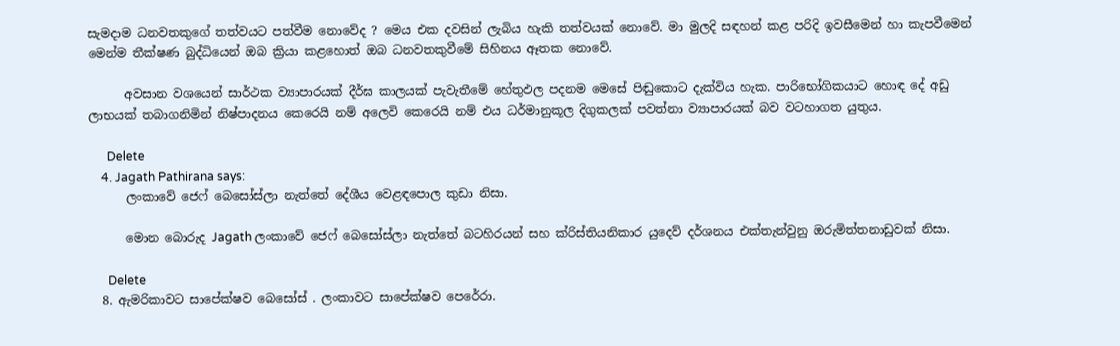සැමදාම ධනවතකුගේ තත්වයට පත්වීම නොවේද ? මෙය එක දවසින් ලැබිය හැකි තත්වයක් නොවේ. මා මුලදි සඳහන් කළ පරිදි ඉවසීමෙන් හා කැපවීමෙන් මෙන්ම තීක්ෂණ බුද්ධියෙන් ඔබ ක්‍රියා කළහොත් ඔබ ධනවතකුවීමේ සිහිනය ඈතක නොවේ.

      අවසාන වශයෙන් සාර්ථක ව්‍යාපාරයක් දීර්ඝ කාලයක් පැවැතීමේ හේතුඵල පදනම මෙසේ පිඬුකොට දැක්විය හැක. පාරිභෝගිකයාට හොඳ දේ අඩු ලාභයක් තබාගනිමින් නිෂ්පාදනය කෙරෙයි නම් අලෙවි කෙරෙයි නම් එය ධර්මානුකූල දිගුකලක් පවත්නා ව්‍යාපාරයක් බව වටහාගත යුතුය.

      Delete
    4. Jagath Pathirana says:
      ලංකාවේ ජෙෆ් බෙසෝස්ලා නැත්තේ දේශීය වෙළඳපොල කුඩා නිසා.

      මොන බොරුද Jagath ලංකාවේ ජෙෆ් බෙසෝස්ලා නැත්තේ බටහිරයන් සහ ක්රිස්තියනිකාර යුදෙව් දර්ශනය එක්තැන්වුනු ඔරුමිත්තනාඩුවක් නිසා.

      Delete
  8. ඇමරිකාවට සාපේක්ෂව බෙසෝස් . ලංකාවට සාපේක්ෂව පෙරේරා.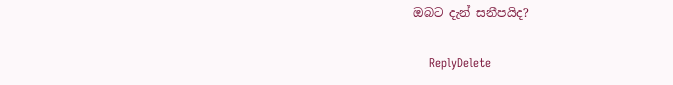ඔබට දැන් සනීපයිද?

    ReplyDelete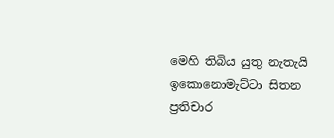මෙහි තිබිය යුතු නැතැයි ඉකොනොමැට්ටා සිතන ප්‍රතිචාර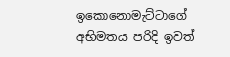ඉකොනොමැට්ටාගේ අභිමතය පරිදි ඉවත්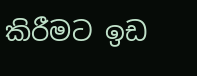කිරීමට ඉඩ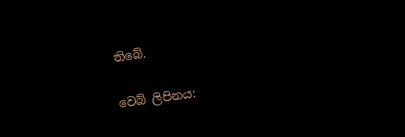තිබේ.

වෙබ් ලිපිනය: